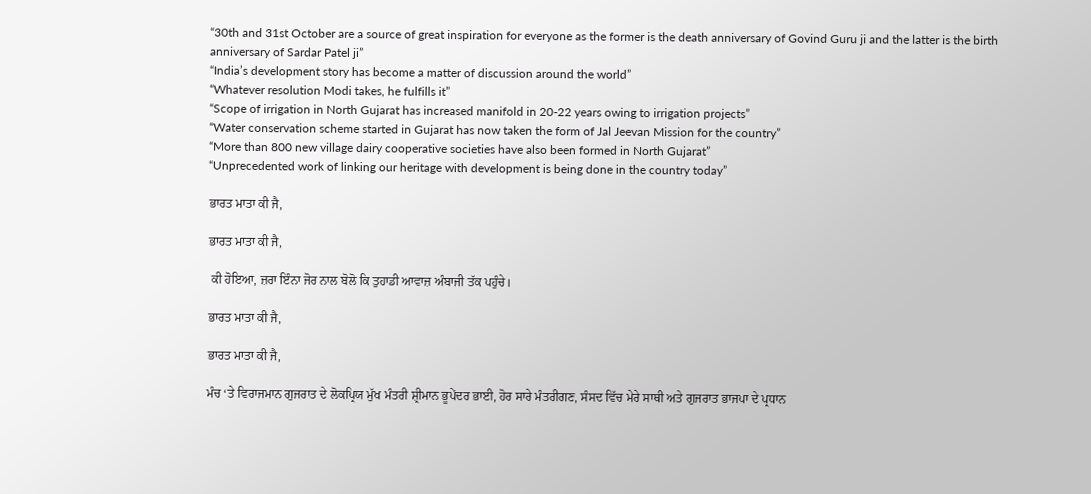“30th and 31st October are a source of great inspiration for everyone as the former is the death anniversary of Govind Guru ji and the latter is the birth anniversary of Sardar Patel ji”
“India’s development story has become a matter of discussion around the world”
“Whatever resolution Modi takes, he fulfills it”
“Scope of irrigation in North Gujarat has increased manifold in 20-22 years owing to irrigation projects”
“Water conservation scheme started in Gujarat has now taken the form of Jal Jeevan Mission for the country”
“More than 800 new village dairy cooperative societies have also been formed in North Gujarat”
“Unprecedented work of linking our heritage with development is being done in the country today”

ਭਾਰਤ ਮਾਤਾ ਕੀ ਜੈ,

ਭਾਰਤ ਮਾਤਾ ਕੀ ਜੈ,

 ਕੀ ਹੋਇਆ, ਜ਼ਰਾ ਇੰਨਾ ਜੋਰ ਨਾਲ ਬੋਲੋ ਕਿ ਤੁਹਾਡੀ ਆਵਾਜ਼ ਅੰਬਾਜੀ ਤੱਕ ਪਹੁੰਚੇ।

ਭਾਰਤ ਮਾਤਾ ਕੀ ਜੈ,

ਭਾਰਤ ਮਾਤਾ ਕੀ ਜੈ,

ਮੰਚ ‘ਤੇ ਵਿਰਾਜਮਾਨ ਗੁਜਰਾਤ ਦੇ ਲੋਕਪ੍ਰਿਯ ਮੁੱਖ ਮੰਤਰੀ ਸ਼੍ਰੀਮਾਨ ਭੂਪੇਂਦਰ ਭਾਈ, ਹੋਰ ਸਾਰੇ ਮੰਤਰੀਗਣ, ਸੰਸਦ ਵਿੱਚ ਮੇਰੇ ਸਾਥੀ ਅਤੇ ਗੁਜਰਾਤ ਭਾਜਪਾ ਦੇ ਪ੍ਰਧਾਨ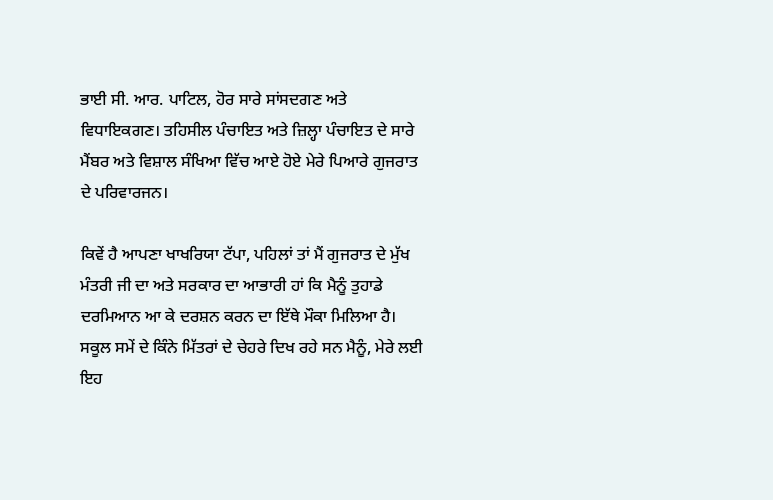ਭਾਈ ਸੀ. ਆਰ. ਪਾਟਿਲ, ਹੋਰ ਸਾਰੇ ਸਾਂਸਦਗਣ ਅਤੇ ਵਿਧਾਇਕਗਣ। ਤਹਿਸੀਲ ਪੰਚਾਇਤ ਅਤੇ ਜ਼ਿਲ੍ਹਾ ਪੰਚਾਇਤ ਦੇ ਸਾਰੇ ਮੈਂਬਰ ਅਤੇ ਵਿਸ਼ਾਲ ਸੰਖਿਆ ਵਿੱਚ ਆਏ ਹੋਏ ਮੇਰੇ ਪਿਆਰੇ ਗੁਜਰਾਤ ਦੇ ਪਰਿਵਾਰਜਨ।

ਕਿਵੇਂ ਹੈ ਆਪਣਾ ਖਾਖਰਿਯਾ ਟੱਪਾ, ਪਹਿਲਾਂ ਤਾਂ ਮੈਂ ਗੁਜਰਾਤ ਦੇ ਮੁੱਖ ਮੰਤਰੀ ਜੀ ਦਾ ਅਤੇ ਸਰਕਾਰ ਦਾ ਆਭਾਰੀ ਹਾਂ ਕਿ ਮੈਨੂੰ ਤੁਹਾਡੇ ਦਰਮਿਆਨ ਆ ਕੇ ਦਰਸ਼ਨ ਕਰਨ ਦਾ ਇੱਥੇ ਮੌਕਾ ਮਿਲਿਆ ਹੈ। ਸਕੂਲ ਸਮੇਂ ਦੇ ਕਿੰਨੇ ਮਿੱਤਰਾਂ ਦੇ ਚੇਹਰੇ ਦਿਖ ਰਹੇ ਸਨ ਮੈਨੂੰ, ਮੇਰੇ ਲਈ ਇਹ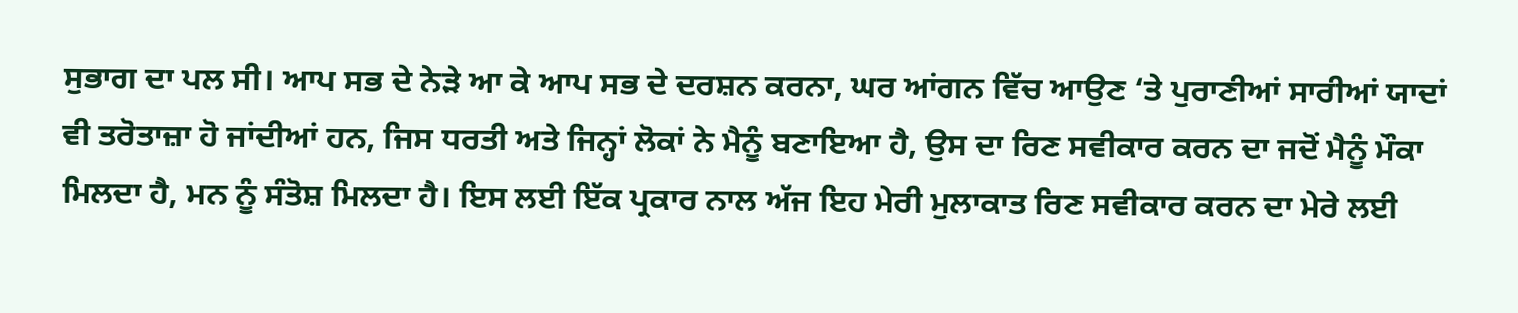ਸੁਭਾਗ ਦਾ ਪਲ ਸੀ। ਆਪ ਸਭ ਦੇ ਨੇੜੇ ਆ ਕੇ ਆਪ ਸਭ ਦੇ ਦਰਸ਼ਨ ਕਰਨਾ, ਘਰ ਆਂਗਨ ਵਿੱਚ ਆਉਣ ‘ਤੇ ਪੁਰਾਣੀਆਂ ਸਾਰੀਆਂ ਯਾਦਾਂ ਵੀ ਤਰੋਤਾਜ਼ਾ ਹੋ ਜਾਂਦੀਆਂ ਹਨ, ਜਿਸ ਧਰਤੀ ਅਤੇ ਜਿਨ੍ਹਾਂ ਲੋਕਾਂ ਨੇ ਮੈਨੂੰ ਬਣਾਇਆ ਹੈ, ਉਸ ਦਾ ਰਿਣ ਸਵੀਕਾਰ ਕਰਨ ਦਾ ਜਦੋਂ ਮੈਨੂੰ ਮੌਕਾ ਮਿਲਦਾ ਹੈ, ਮਨ ਨੂੰ ਸੰਤੋਸ਼ ਮਿਲਦਾ ਹੈ। ਇਸ ਲਈ ਇੱਕ ਪ੍ਰਕਾਰ ਨਾਲ ਅੱਜ ਇਹ ਮੇਰੀ ਮੁਲਾਕਾਤ ਰਿਣ ਸਵੀਕਾਰ ਕਰਨ ਦਾ ਮੇਰੇ ਲਈ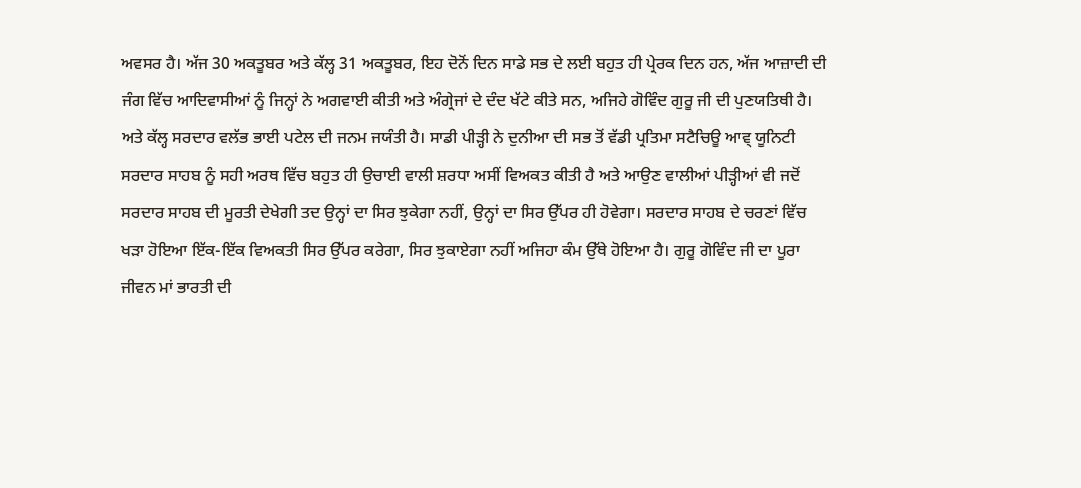ਅਵਸਰ ਹੈ। ਅੱਜ 30 ਅਕਤੂਬਰ ਅਤੇ ਕੱਲ੍ਹ 31 ਅਕਤੂਬਰ, ਇਹ ਦੋਨੋਂ ਦਿਨ ਸਾਡੇ ਸਭ ਦੇ ਲਈ ਬਹੁਤ ਹੀ ਪ੍ਰੇਰਕ ਦਿਨ ਹਨ, ਅੱਜ ਆਜ਼ਾਦੀ ਦੀ ਜੰਗ ਵਿੱਚ ਆਦਿਵਾਸੀਆਂ ਨੂੰ ਜਿਨ੍ਹਾਂ ਨੇ ਅਗਵਾਈ ਕੀਤੀ ਅਤੇ ਅੰਗ੍ਰੇਜਾਂ ਦੇ ਦੰਦ ਖੱਟੇ ਕੀਤੇ ਸਨ, ਅਜਿਹੇ ਗੋਵਿੰਦ ਗੁਰੂ ਜੀ ਦੀ ਪੁਣਯਤਿਥੀ ਹੈ। ਅਤੇ ਕੱਲ੍ਹ ਸਰਦਾਰ ਵਲੱਭ ਭਾਈ ਪਟੇਲ ਦੀ ਜਨਮ ਜਯੰਤੀ ਹੈ। ਸਾਡੀ ਪੀੜ੍ਹੀ ਨੇ ਦੁਨੀਆ ਦੀ ਸਭ ਤੋਂ ਵੱਡੀ ਪ੍ਰਤਿਮਾ ਸਟੈਚਿਊ ਆਵ੍ ਯੂਨਿਟੀ ਸਰਦਾਰ ਸਾਹਬ ਨੂੰ ਸਹੀ ਅਰਥ ਵਿੱਚ ਬਹੁਤ ਹੀ ਉਚਾਈ ਵਾਲੀ ਸ਼ਰਧਾ ਅਸੀਂ ਵਿਅਕਤ ਕੀਤੀ ਹੈ ਅਤੇ ਆਉਣ ਵਾਲੀਆਂ ਪੀੜ੍ਹੀਆਂ ਵੀ ਜਦੋਂ ਸਰਦਾਰ ਸਾਹਬ ਦੀ ਮੂਰਤੀ ਦੇਖੇਗੀ ਤਦ ਉਨ੍ਹਾਂ ਦਾ ਸਿਰ ਝੁਕੇਗਾ ਨਹੀਂ, ਉਨ੍ਹਾਂ ਦਾ ਸਿਰ ਉੱਪਰ ਹੀ ਹੋਵੇਗਾ। ਸਰਦਾਰ ਸਾਹਬ ਦੇ ਚਰਣਾਂ ਵਿੱਚ ਖੜਾ ਹੋਇਆ ਇੱਕ-ਇੱਕ ਵਿਅਕਤੀ ਸਿਰ ਉੱਪਰ ਕਰੇਗਾ, ਸਿਰ ਝੁਕਾਏਗਾ ਨਹੀਂ ਅਜਿਹਾ ਕੰਮ ਉੱਥੇ ਹੋਇਆ ਹੈ। ਗੁਰੂ ਗੋਵਿੰਦ ਜੀ ਦਾ ਪੂਰਾ ਜੀਵਨ ਮਾਂ ਭਾਰਤੀ ਦੀ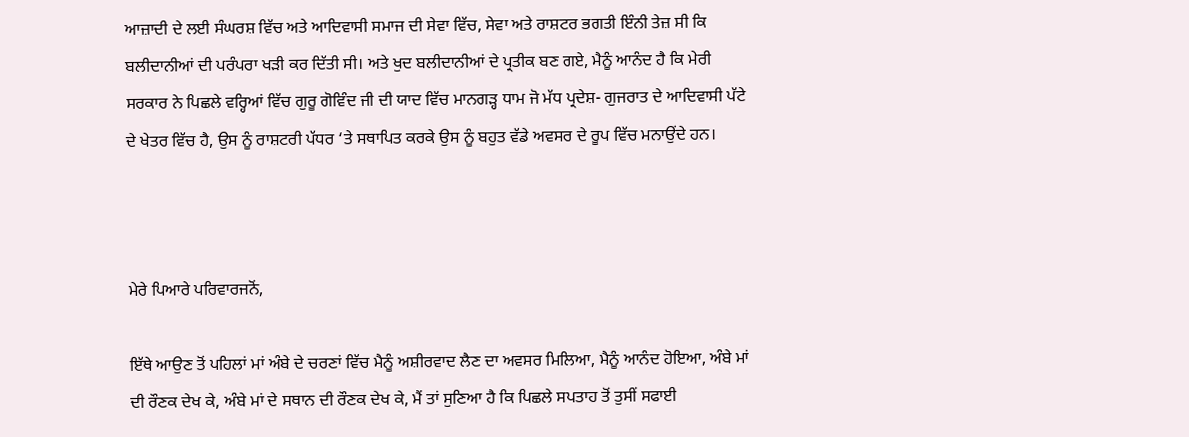ਆਜ਼ਾਦੀ ਦੇ ਲਈ ਸੰਘਰਸ਼ ਵਿੱਚ ਅਤੇ ਆਦਿਵਾਸੀ ਸਮਾਜ ਦੀ ਸੇਵਾ ਵਿੱਚ, ਸੇਵਾ ਅਤੇ ਰਾਸ਼ਟਰ ਭਗਤੀ ਇੰਨੀ ਤੇਜ਼ ਸੀ ਕਿ ਬਲੀਦਾਨੀਆਂ ਦੀ ਪਰੰਪਰਾ ਖੜੀ ਕਰ ਦਿੱਤੀ ਸੀ। ਅਤੇ ਖੁਦ ਬਲੀਦਾਨੀਆਂ ਦੇ ਪ੍ਰਤੀਕ ਬਣ ਗਏ, ਮੈਨੂੰ ਆਨੰਦ ਹੈ ਕਿ ਮੇਰੀ ਸਰਕਾਰ ਨੇ ਪਿਛਲੇ ਵਰ੍ਹਿਆਂ ਵਿੱਚ ਗੁਰੂ ਗੋਵਿੰਦ ਜੀ ਦੀ ਯਾਦ ਵਿੱਚ ਮਾਨਗੜ੍ਹ ਧਾਮ ਜੋ ਮੱਧ ਪ੍ਰਦੇਸ਼- ਗੁਜਰਾਤ ਦੇ ਆਦਿਵਾਸੀ ਪੱਟੇ ਦੇ ਖੇਤਰ ਵਿੱਚ ਹੈ, ਉਸ ਨੂੰ ਰਾਸ਼ਟਰੀ ਪੱਧਰ ‘ਤੇ ਸਥਾਪਿਤ ਕਰਕੇ ਉਸ ਨੂੰ ਬਹੁਤ ਵੱਡੇ ਅਵਸਰ ਦੇ ਰੂਪ ਵਿੱਚ ਮਨਾਉਂਦੇ ਹਨ।



ਮੇਰੇ ਪਿਆਰੇ ਪਰਿਵਾਰਜਨੋਂ,

ਇੱਥੇ ਆਉਣ ਤੋਂ ਪਹਿਲਾਂ ਮਾਂ ਅੰਬੇ ਦੇ ਚਰਣਾਂ ਵਿੱਚ ਮੈਨੂੰ ਅਸ਼ੀਰਵਾਦ ਲੈਣ ਦਾ ਅਵਸਰ ਮਿਲਿਆ, ਮੈਨੂੰ ਆਨੰਦ ਹੋਇਆ, ਅੰਬੇ ਮਾਂ ਦੀ ਰੌਣਕ ਦੇਖ ਕੇ, ਅੰਬੇ ਮਾਂ ਦੇ ਸਥਾਨ ਦੀ ਰੌਣਕ ਦੇਖ ਕੇ, ਮੈਂ ਤਾਂ ਸੁਣਿਆ ਹੈ ਕਿ ਪਿਛਲੇ ਸਪਤਾਹ ਤੋਂ ਤੁਸੀਂ ਸਫਾਈ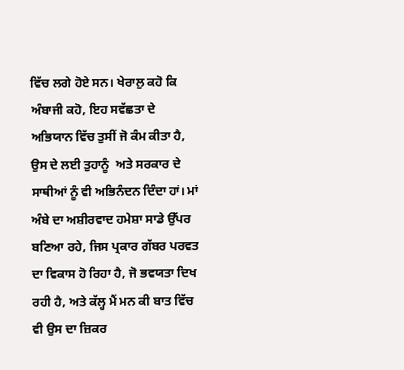ਵਿੱਚ ਲਗੇ ਹੋਏ ਸਨ। ਖੇਰਾਲੁ ਕਹੋ ਕਿ ਅੰਬਾਜੀ ਕਹੋ, ਇਹ ਸਵੱਛਤਾ ਦੇ ਅਭਿਯਾਨ ਵਿੱਚ ਤੁਸੀਂ ਜੋ ਕੰਮ ਕੀਤਾ ਹੈ, ਉਸ ਦੇ ਲਈ ਤੁਹਾਨੂੰ  ਅਤੇ ਸਰਕਾਰ ਦੇ ਸਾਥੀਆਂ ਨੂੰ ਵੀ ਅਭਿਨੰਦਨ ਦਿੰਦਾ ਹਾਂ। ਮਾਂ ਅੰਬੇ ਦਾ ਅਸ਼ੀਰਵਾਦ ਹਮੇਸ਼ਾ ਸਾਡੇ ਉੱਪਰ ਬਣਿਆ ਰਹੇ, ਜਿਸ ਪ੍ਰਕਾਰ ਗੱਬਰ ਪਰਵਤ ਦਾ ਵਿਕਾਸ ਹੋ ਰਿਹਾ ਹੈ, ਜੋ ਭਵਯਤਾ ਦਿਖ ਰਹੀ ਹੈ, ਅਤੇ ਕੱਲ੍ਹ ਮੈਂ ਮਨ ਕੀ ਬਾਤ ਵਿੱਚ ਵੀ ਉਸ ਦਾ ਜ਼ਿਕਰ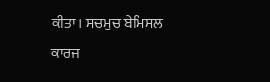ਕੀਤਾ। ਸਚਮੁਚ ਬੇਮਿਸਲ ਕਾਰਜ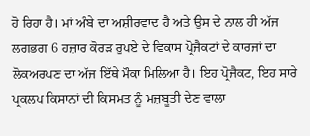ਹੋ ਰਿਹਾ ਹੈ। ਮਾਂ ਅੰਬੇ ਦਾ ਅਸ਼ੀਰਵਾਦ ਹੈ ਅਤੇ ਉਸ ਦੇ ਨਾਲ ਹੀ ਅੱਜ ਲਗਭਗ 6 ਹਜ਼ਾਰ ਕੋਰੜ ਰੁਪਏ ਦੇ ਵਿਕਾਸ ਪ੍ਰੋਜੈਕਟਾਂ ਦੇ ਕਾਰਜਾਂ ਦਾ ਲੋਕਅਰਪਣ ਦਾ ਅੱਜ ਇੱਥੇ ਮੌਕਾ ਮਿਲਿਆ ਹੈ। ਇਹ ਪ੍ਰੋਜੈਕਟ, ਇਹ ਸਾਰੇ ਪ੍ਰਕਲਪ ਕਿਸਾਨਾਂ ਦੀ ਕਿਸਮਤ ਨੂੰ ਮਜ਼ਬੂਤੀ ਦੇਣ ਵਾਲਾ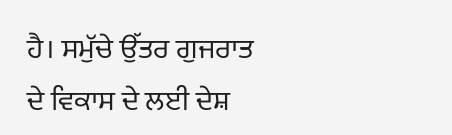ਹੈ। ਸਮੁੱਚੇ ਉੱਤਰ ਗੁਜਰਾਤ ਦੇ ਵਿਕਾਸ ਦੇ ਲਈ ਦੇਸ਼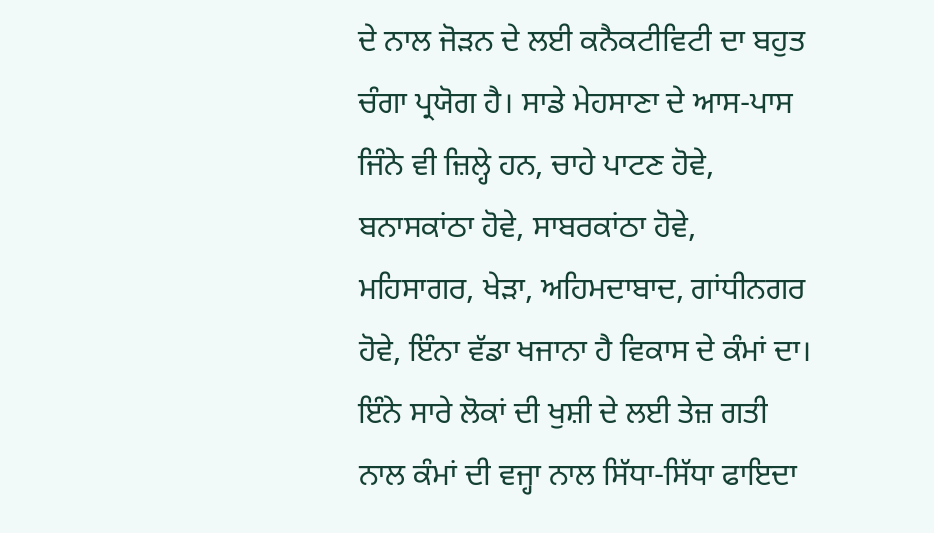ਦੇ ਨਾਲ ਜੋੜਨ ਦੇ ਲਈ ਕਨੈਕਟੀਵਿਟੀ ਦਾ ਬਹੁਤ ਚੰਗਾ ਪ੍ਰਯੋਗ ਹੈ। ਸਾਡੇ ਮੇਹਸਾਣਾ ਦੇ ਆਸ-ਪਾਸ ਜਿੰਨੇ ਵੀ ਜ਼ਿਲ੍ਹੇ ਹਨ, ਚਾਹੇ ਪਾਟਣ ਹੋਵੇ, ਬਨਾਸਕਾਂਠਾ ਹੋਵੇ, ਸਾਬਰਕਾਂਠਾ ਹੋਵੇ, ਮਹਿਸਾਗਰ, ਖੇੜਾ, ਅਹਿਮਦਾਬਾਦ, ਗਾਂਧੀਨਗਰ ਹੋਵੇ, ਇੰਨਾ ਵੱਡਾ ਖਜਾਨਾ ਹੈ ਵਿਕਾਸ ਦੇ ਕੰਮਾਂ ਦਾ। ਇੰਨੇ ਸਾਰੇ ਲੋਕਾਂ ਦੀ ਖੁਸ਼ੀ ਦੇ ਲਈ ਤੇਜ਼ ਗਤੀ ਨਾਲ ਕੰਮਾਂ ਦੀ ਵਜ੍ਹਾ ਨਾਲ ਸਿੱਧਾ-ਸਿੱਧਾ ਫਾਇਦਾ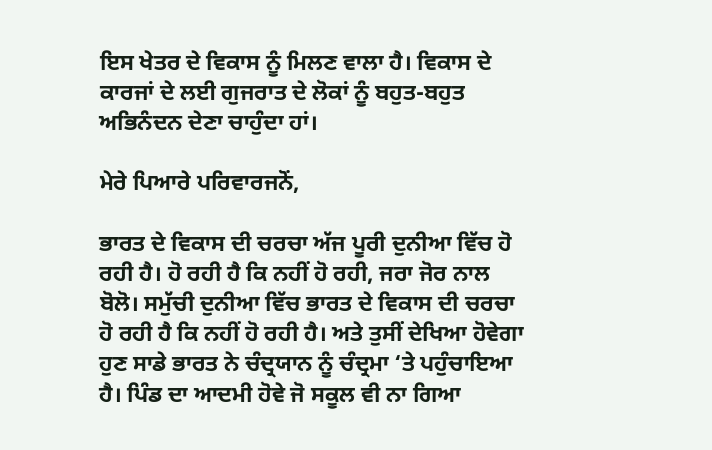ਇਸ ਖੇਤਰ ਦੇ ਵਿਕਾਸ ਨੂੰ ਮਿਲਣ ਵਾਲਾ ਹੈ। ਵਿਕਾਸ ਦੇ ਕਾਰਜਾਂ ਦੇ ਲਈ ਗੁਜਰਾਤ ਦੇ ਲੋਕਾਂ ਨੂੰ ਬਹੁਤ-ਬਹੁਤ ਅਭਿਨੰਦਨ ਦੇਣਾ ਚਾਹੁੰਦਾ ਹਾਂ।

ਮੇਰੇ ਪਿਆਰੇ ਪਰਿਵਾਰਜਨੋਂ,

ਭਾਰਤ ਦੇ ਵਿਕਾਸ ਦੀ ਚਰਚਾ ਅੱਜ ਪੂਰੀ ਦੁਨੀਆ ਵਿੱਚ ਹੋ ਰਹੀ ਹੈ। ਹੋ ਰਹੀ ਹੈ ਕਿ ਨਹੀਂ ਹੋ ਰਹੀ, ਜਰਾ ਜੋਰ ਨਾਲ ਬੋਲੋ। ਸਮੁੱਚੀ ਦੁਨੀਆ ਵਿੱਚ ਭਾਰਤ ਦੇ ਵਿਕਾਸ ਦੀ ਚਰਚਾ ਹੋ ਰਹੀ ਹੈ ਕਿ ਨਹੀਂ ਹੋ ਰਹੀ ਹੈ। ਅਤੇ ਤੁਸੀਂ ਦੇਖਿਆ ਹੋਵੇਗਾ ਹੁਣ ਸਾਡੇ ਭਾਰਤ ਨੇ ਚੰਦ੍ਰਯਾਨ ਨੂੰ ਚੰਦ੍ਰਮਾ ‘ਤੇ ਪਹੁੰਚਾਇਆ ਹੈ। ਪਿੰਡ ਦਾ ਆਦਮੀ ਹੋਵੇ ਜੋ ਸਕੂਲ ਵੀ ਨਾ ਗਿਆ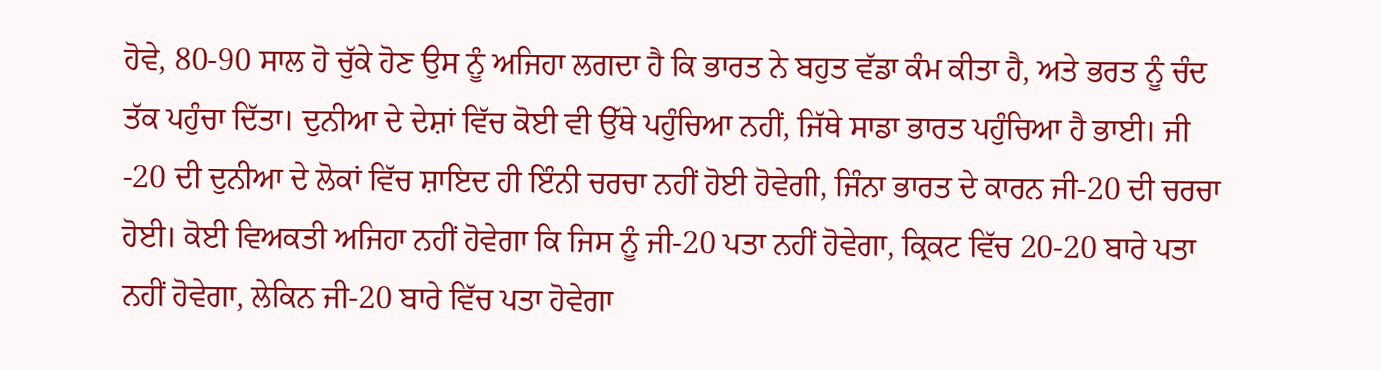ਹੋਵੇ, 80-90 ਸਾਲ ਹੋ ਚੁੱਕੇ ਹੋਣ ਉਸ ਨੂੰ ਅਜਿਹਾ ਲਗਦਾ ਹੈ ਕਿ ਭਾਰਤ ਨੇ ਬਹੁਤ ਵੱਡਾ ਕੰਮ ਕੀਤਾ ਹੈ, ਅਤੇ ਭਰਤ ਨੂੰ ਚੰਦ ਤੱਕ ਪਹੁੰਚਾ ਦਿੱਤਾ। ਦੁਨੀਆ ਦੇ ਦੇਸ਼ਾਂ ਵਿੱਚ ਕੋਈ ਵੀ ਉੱਥੇ ਪਹੁੰਚਿਆ ਨਹੀਂ, ਜਿੱਥੇ ਸਾਡਾ ਭਾਰਤ ਪਹੁੰਚਿਆ ਹੈ ਭਾਈ। ਜੀ -20 ਦੀ ਦੁਨੀਆ ਦੇ ਲੋਕਾਂ ਵਿੱਚ ਸ਼ਾਇਦ ਹੀ ਇੰਨੀ ਚਰਚਾ ਨਹੀਂ ਹੋਈ ਹੋਵੇਗੀ, ਜਿੰਨਾ ਭਾਰਤ ਦੇ ਕਾਰਨ ਜੀ-20 ਦੀ ਚਰਚਾ ਹੋਈ। ਕੋਈ ਵਿਅਕਤੀ ਅਜਿਹਾ ਨਹੀਂ ਹੋਵੇਗਾ ਕਿ ਜਿਸ ਨੂੰ ਜੀ-20 ਪਤਾ ਨਹੀਂ ਹੋਵੇਗਾ, ਕ੍ਰਿਕਟ ਵਿੱਚ 20-20 ਬਾਰੇ ਪਤਾ ਨਹੀਂ ਹੋਵੇਗਾ, ਲੇਕਿਨ ਜੀ-20 ਬਾਰੇ ਵਿੱਚ ਪਤਾ ਹੋਵੇਗਾ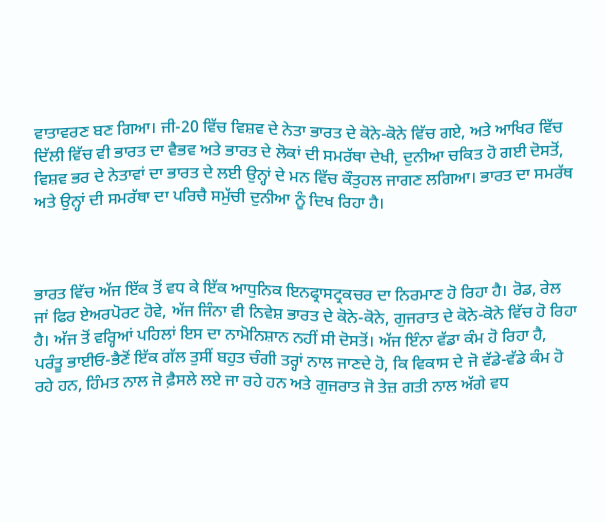ਵਾਤਾਵਰਣ ਬਣ ਗਿਆ। ਜੀ-20 ਵਿੱਚ ਵਿਸ਼ਵ ਦੇ ਨੇਤਾ ਭਾਰਤ ਦੇ ਕੋਨੇ-ਕੋਨੇ ਵਿੱਚ ਗਏ, ਅਤੇ ਆਖਿਰ ਵਿੱਚ ਦਿੱਲੀ ਵਿੱਚ ਵੀ ਭਾਰਤ ਦਾ ਵੈਭਵ ਅਤੇ ਭਾਰਤ ਦੇ ਲੋਕਾਂ ਦੀ ਸਮਰੱਥਾ ਦੇਖੀ, ਦੁਨੀਆ ਚਕਿਤ ਹੋ ਗਈ ਦੋਸਤੋਂ, ਵਿਸ਼ਵ ਭਰ ਦੇ ਨੇਤਾਵਾਂ ਦਾ ਭਾਰਤ ਦੇ ਲਈ ਉਨ੍ਹਾਂ ਦੇ ਮਨ ਵਿੱਚ ਕੌਤੁਹਲ ਜਾਗਣ ਲਗਿਆ। ਭਾਰਤ ਦਾ ਸਮਰੱਥ ਅਤੇ ਉਨ੍ਹਾਂ ਦੀ ਸਮਰੱਥਾ ਦਾ ਪਰਿਚੈ ਸਮੁੱਚੀ ਦੁਨੀਆ ਨੂੰ ਦਿਖ ਰਿਹਾ ਹੈ।



ਭਾਰਤ ਵਿੱਚ ਅੱਜ ਇੱਕ ਤੋਂ ਵਧ ਕੇ ਇੱਕ ਆਧੁਨਿਕ ਇਨਫ੍ਰਾਸਟ੍ਰਕਚਰ ਦਾ ਨਿਰਮਾਣ ਹੋ ਰਿਹਾ ਹੈ। ਰੋਡ, ਰੇਲ ਜਾਂ ਫਿਰ ਏਅਰਪੋਰਟ ਹੋਵੇ, ਅੱਜ ਜਿੰਨਾ ਵੀ ਨਿਵੇਸ਼ ਭਾਰਤ ਦੇ ਕੋਨੇ-ਕੋਨੇ, ਗੁਜਰਾਤ ਦੇ ਕੋਨੇ-ਕੋਨੇ ਵਿੱਚ ਹੋ ਰਿਹਾ ਹੈ। ਅੱਜ ਤੋਂ ਵਰ੍ਹਿਆਂ ਪਹਿਲਾਂ ਇਸ ਦਾ ਨਾਮੋਨਿਸ਼ਾਨ ਨਹੀਂ ਸੀ ਦੋਸਤੋਂ। ਅੱਜ ਇੰਨਾ ਵੱਡਾ ਕੰਮ ਹੋ ਰਿਹਾ ਹੈ, ਪਰੰਤੂ ਭਾਈਓ-ਭੈਣੋਂ ਇੱਕ ਗੱਲ ਤੁਸੀਂ ਬਹੁਤ ਚੰਗੀ ਤਰ੍ਹਾਂ ਨਾਲ ਜਾਣਦੇ ਹੋ, ਕਿ ਵਿਕਾਸ ਦੇ ਜੋ ਵੱਡੇ-ਵੱਡੇ ਕੰਮ ਹੋ ਰਹੇ ਹਨ, ਹਿੰਮਤ ਨਾਲ ਜੋ ਫ਼ੈਸਲੇ ਲਏ ਜਾ ਰਹੇ ਹਨ ਅਤੇ ਗੁਜਰਾਤ ਜੋ ਤੇਜ਼ ਗਤੀ ਨਾਲ ਅੱਗੇ ਵਧ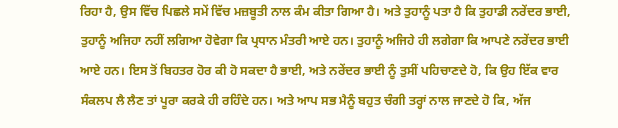ਰਿਹਾ ਹੈ, ਉਸ ਵਿੱਚ ਪਿਛਲੇ ਸਮੇਂ ਵਿੱਚ ਮਜ਼ਬੂਤੀ ਨਾਲ ਕੰਮ ਕੀਤਾ ਗਿਆ ਹੈ। ਅਤੇ ਤੁਹਾਨੂੰ ਪਤਾ ਹੈ ਕਿ ਤੁਹਾਡੀ ਨਰੇਂਦਰ ਭਾਈ, ਤੁਹਾਨੂੰ ਅਜਿਹਾ ਨਹੀਂ ਲਗਿਆ ਹੋਵੇਗਾ ਕਿ ਪ੍ਰਧਾਨ ਮੰਤਰੀ ਆਏ ਹਨ। ਤੁਹਾਨੂੰ ਅਜਿਹੇ ਹੀ ਲਗੇਗਾ ਕਿ ਆਪਣੇ ਨਰੇਂਦਰ ਭਾਈ ਆਏ ਹਨ। ਇਸ ਤੋਂ ਬਿਹਤਰ ਹੋਰ ਕੀ ਹੋ ਸਕਦਾ ਹੈ ਭਾਈ, ਅਤੇ ਨਰੇਂਦਰ ਭਾਈ ਨੂੰ ਤੁਸੀਂ ਪਹਿਚਾਣਦੇ ਹੋ, ਕਿ ਉਹ ਇੱਕ ਵਾਰ ਸੰਕਲਪ ਲੈ ਲੈਣ ਤਾਂ ਪੂਰਾ ਕਰਕੇ ਹੀ ਰਹਿੰਦੇ ਹਨ। ਅਤੇ ਆਪ ਸਭ ਮੈਨੂੰ ਬਹੁਤ ਚੰਗੀ ਤਰ੍ਹਾਂ ਨਾਲ ਜਾਣਦੇ ਹੋ ਕਿ, ਅੱਜ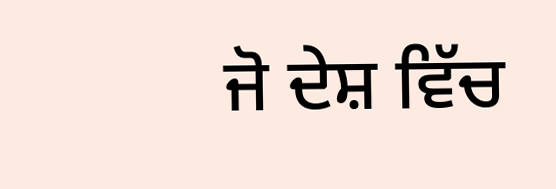ਜੋ ਦੇਸ਼ ਵਿੱਚ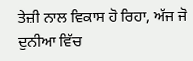ਤੇਜ਼ੀ ਨਾਲ ਵਿਕਾਸ ਹੋ ਰਿਹਾ, ਅੱਜ ਜੋ ਦੁਨੀਆ ਵਿੱਚ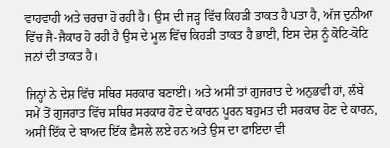ਵਾਹਵਾਹੀ ਅਤੇ ਚਰਚਾ ਹੋ ਰਹੀ ਹੈ। ਉਸ ਦੀ ਜੜ੍ਹ ਵਿੱਚ ਕਿਹੜੀ ਤਾਕਤ ਹੈ ਪਤਾ ਹੈ, ਅੱਜ ਦੁਨੀਆ ਵਿੱਚ ਜੈ-ਜੈਕਾਰ ਹੋ ਰਹੀ ਹੈ ਉਸ ਦੇ ਮੂਲ ਵਿੱਚ ਕਿਹੜੀ ਤਾਕਤ ਹੈ ਭਾਈ, ਇਸ ਦੇਸ਼ ਨੂੰ ਕੋਟਿ-ਕੋਟਿ ਜਨਾਂ ਦੀ ਤਾਕਤ ਹੈ।

ਜਿਨ੍ਹਾਂ ਨੇ ਦੇਸ਼ ਵਿੱਚ ਸਥਿਰ ਸਰਕਾਰ ਬਣਾਈ। ਅਤੇ ਅਸੀਂ ਤਾਂ ਗੁਜਰਾਤ ਦੇ ਅਨੁਭਵੀ ਹਾਂ, ਲੰਬੇ ਸਮੇਂ ਤੋਂ ਗੁਜਰਾਤ ਵਿੱਚ ਸਥਿਰ ਸਰਕਾਰ ਹੋਣ ਦੇ ਕਾਰਨ ਪੂਰਨ ਬਹੁਮਤ ਦੀ ਸਰਕਾਰ ਹੋਣ ਦੇ ਕਾਰਨ, ਅਸੀਂ ਇੱਕ ਦੇ ਬਾਅਦ ਇੱਕ ਫ਼ੈਸਲੇ ਲਏ ਹਨ ਅਤੇ ਉਸ ਦਾ ਫਾਇਦਾ ਵੀ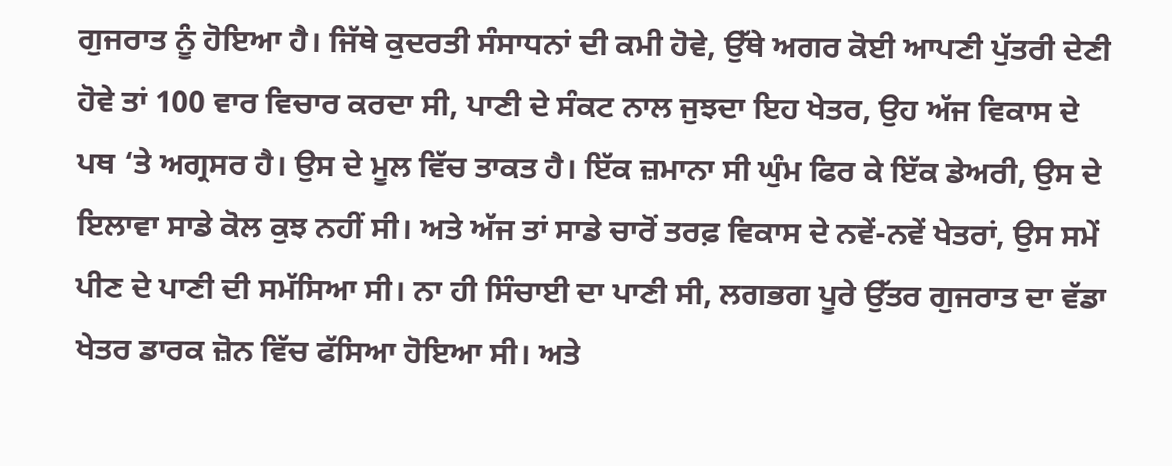ਗੁਜਰਾਤ ਨੂੰ ਹੋਇਆ ਹੈ। ਜਿੱਥੇ ਕੁਦਰਤੀ ਸੰਸਾਧਨਾਂ ਦੀ ਕਮੀ ਹੋਵੇ, ਉੱਥੇ ਅਗਰ ਕੋਈ ਆਪਣੀ ਪੁੱਤਰੀ ਦੇਣੀ ਹੋਵੇ ਤਾਂ 100 ਵਾਰ ਵਿਚਾਰ ਕਰਦਾ ਸੀ, ਪਾਣੀ ਦੇ ਸੰਕਟ ਨਾਲ ਜੁਝਦਾ ਇਹ ਖੇਤਰ, ਉਹ ਅੱਜ ਵਿਕਾਸ ਦੇ ਪਥ ‘ਤੇ ਅਗ੍ਰਸਰ ਹੈ। ਉਸ ਦੇ ਮੂਲ ਵਿੱਚ ਤਾਕਤ ਹੈ। ਇੱਕ ਜ਼ਮਾਨਾ ਸੀ ਘੁੰਮ ਫਿਰ ਕੇ ਇੱਕ ਡੇਅਰੀ, ਉਸ ਦੇ ਇਲਾਵਾ ਸਾਡੇ ਕੋਲ ਕੁਝ ਨਹੀਂ ਸੀ। ਅਤੇ ਅੱਜ ਤਾਂ ਸਾਡੇ ਚਾਰੋਂ ਤਰਫ਼ ਵਿਕਾਸ ਦੇ ਨਵੇਂ-ਨਵੇਂ ਖੇਤਰਾਂ, ਉਸ ਸਮੇਂ ਪੀਣ ਦੇ ਪਾਣੀ ਦੀ ਸਮੱਸਿਆ ਸੀ। ਨਾ ਹੀ ਸਿੰਚਾਈ ਦਾ ਪਾਣੀ ਸੀ, ਲਗਭਗ ਪੂਰੇ ਉੱਤਰ ਗੁਜਰਾਤ ਦਾ ਵੱਡਾ ਖੇਤਰ ਡਾਰਕ ਜ਼ੋਨ ਵਿੱਚ ਫੱਸਿਆ ਹੋਇਆ ਸੀ। ਅਤੇ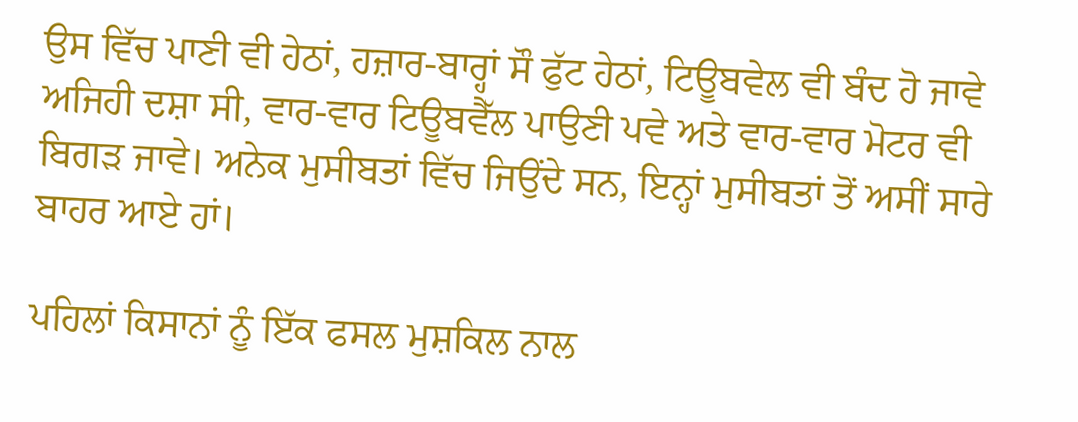ਉਸ ਵਿੱਚ ਪਾਣੀ ਵੀ ਹੇਠਾਂ, ਹਜ਼ਾਰ-ਬਾਰ੍ਹਾਂ ਸੌ ਫੁੱਟ ਹੇਠਾਂ, ਟਿਊਬਵੇਲ ਵੀ ਬੰਦ ਹੋ ਜਾਵੇ ਅਜਿਹੀ ਦਸ਼ਾ ਸੀ, ਵਾਰ-ਵਾਰ ਟਿਊਬਵੈੱਲ ਪਾਉਣੀ ਪਵੇ ਅਤੇ ਵਾਰ-ਵਾਰ ਮੋਟਰ ਵੀ ਬਿਗੜ ਜਾਵੇ। ਅਨੇਕ ਮੁਸੀਬਤਾਂ ਵਿੱਚ ਜਿਉਂਦੇ ਸਨ, ਇਨ੍ਹਾਂ ਮੁਸੀਬਤਾਂ ਤੋਂ ਅਸੀਂ ਸਾਰੇ ਬਾਹਰ ਆਏ ਹਾਂ।

ਪਹਿਲਾਂ ਕਿਸਾਨਾਂ ਨੂੰ ਇੱਕ ਫਸਲ ਮੁਸ਼ਕਿਲ ਨਾਲ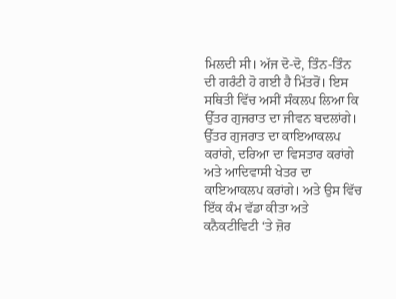ਮਿਲਦੀ ਸੀ। ਅੱਜ ਦੋ-ਦੋ, ਤਿੰਨ-ਤਿੰਨ ਦੀ ਗਰੰਟੀ ਹੋ ਗਈ ਹੈ ਮਿੱਤਰੋਂ। ਇਸ ਸਥਿਤੀ ਵਿੱਚ ਅਸੀਂ ਸੰਕਲਪ ਲਿਆ ਕਿ ਉੱਤਰ ਗੁਜਰਾਤ ਦਾ ਜੀਵਨ ਬਦਲਾਂਗੇ। ਉੱਤਰ ਗੁਜਰਾਤ ਦਾ ਕਾਇਆਕਲਪ ਕਰਾਂਗੇ, ਦਰਿਆ ਦਾ ਵਿਸਤਾਰ ਕਰਾਂਗੇ ਅਤੇ ਆਦਿਵਾਸੀ ਖੇਤਰ ਦਾ ਕਾਇਆਕਲਪ ਕਰਾਂਗੇ। ਅਤੇ ਉਸ ਵਿੱਚ ਇੱਕ ਕੰਮ ਵੱਡਾ ਕੀਤਾ ਅਤੇ ਕਨੈਕਟੀਵਿਟੀ ‘ਤੇ ਜ਼ੋਰ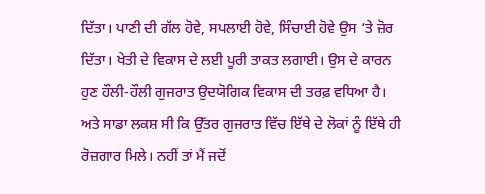ਦਿੱਤਾ। ਪਾਣੀ ਦੀ ਗੱਲ ਹੋਵੇ, ਸਪਲਾਈ ਹੋਵੇ, ਸਿੰਚਾਈ ਹੋਵੇ ਉਸ ‘ਤੇ ਜ਼ੋਰ ਦਿੱਤਾ। ਖੇਤੀ ਦੇ ਵਿਕਾਸ ਦੇ ਲਈ ਪੂਰੀ ਤਾਕਤ ਲਗਾਈ। ਉਸ ਦੇ ਕਾਰਨ ਹੁਣ ਹੌਲੀ-ਹੌਲੀ ਗੁਜਰਾਤ ਉਦਯੋਗਿਕ ਵਿਕਾਸ ਦੀ ਤਰਫ਼ ਵਧਿਆ ਹੈ। ਅਤੇ ਸਾਡਾ ਲਕਸ਼ ਸੀ ਕਿ ਉੱਤਰ ਗੁਜਰਾਤ ਵਿੱਚ ਇੱਥੇ ਦੇ ਲੋਕਾਂ ਨੂੰ ਇੱਥੇ ਹੀ ਰੋਜ਼ਗਾਰ ਮਿਲੇ। ਨਹੀਂ ਤਾਂ ਮੈਂ ਜਦੋਂ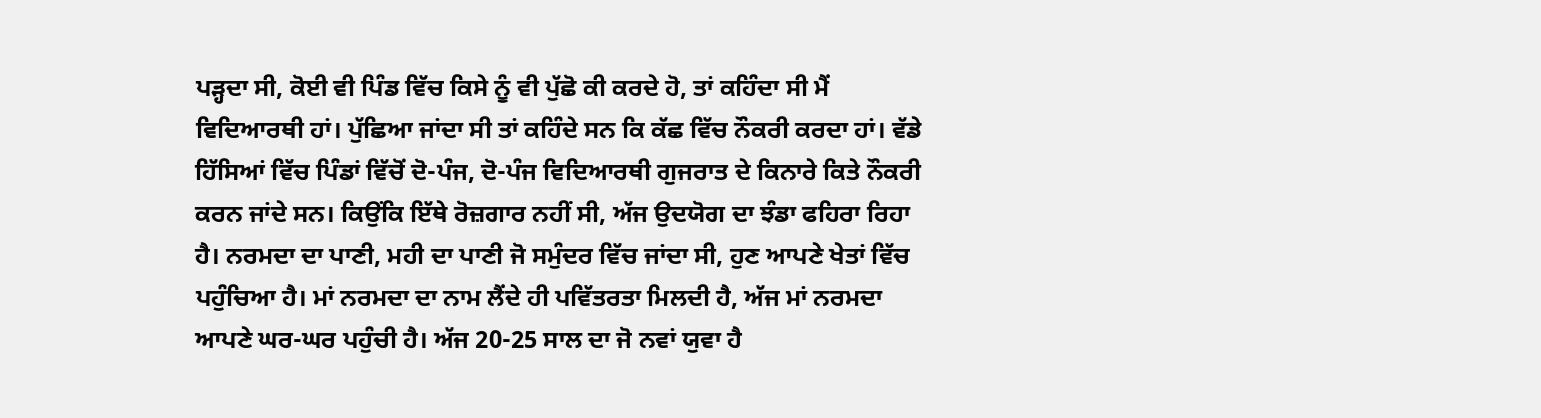ਪੜ੍ਹਦਾ ਸੀ, ਕੋਈ ਵੀ ਪਿੰਡ ਵਿੱਚ ਕਿਸੇ ਨੂੰ ਵੀ ਪੁੱਛੋ ਕੀ ਕਰਦੇ ਹੋ, ਤਾਂ ਕਹਿੰਦਾ ਸੀ ਮੈਂ ਵਿਦਿਆਰਥੀ ਹਾਂ। ਪੁੱਛਿਆ ਜਾਂਦਾ ਸੀ ਤਾਂ ਕਹਿੰਦੇ ਸਨ ਕਿ ਕੱਛ ਵਿੱਚ ਨੌਕਰੀ ਕਰਦਾ ਹਾਂ। ਵੱਡੇ ਹਿੱਸਿਆਂ ਵਿੱਚ ਪਿੰਡਾਂ ਵਿੱਚੋਂ ਦੋ-ਪੰਜ, ਦੋ-ਪੰਜ ਵਿਦਿਆਰਥੀ ਗੁਜਰਾਤ ਦੇ ਕਿਨਾਰੇ ਕਿਤੇ ਨੌਕਰੀ ਕਰਨ ਜਾਂਦੇ ਸਨ। ਕਿਉਂਕਿ ਇੱਥੇ ਰੋਜ਼ਗਾਰ ਨਹੀਂ ਸੀ, ਅੱਜ ਉਦਯੋਗ ਦਾ ਝੰਡਾ ਫਹਿਰਾ ਰਿਹਾ ਹੈ। ਨਰਮਦਾ ਦਾ ਪਾਣੀ, ਮਹੀ ਦਾ ਪਾਣੀ ਜੋ ਸਮੁੰਦਰ ਵਿੱਚ ਜਾਂਦਾ ਸੀ, ਹੁਣ ਆਪਣੇ ਖੇਤਾਂ ਵਿੱਚ ਪਹੁੰਚਿਆ ਹੈ। ਮਾਂ ਨਰਮਦਾ ਦਾ ਨਾਮ ਲੈਂਦੇ ਹੀ ਪਵਿੱਤਰਤਾ ਮਿਲਦੀ ਹੈ, ਅੱਜ ਮਾਂ ਨਰਮਦਾ ਆਪਣੇ ਘਰ-ਘਰ ਪਹੁੰਚੀ ਹੈ। ਅੱਜ 20-25 ਸਾਲ ਦਾ ਜੋ ਨਵਾਂ ਯੁਵਾ ਹੈ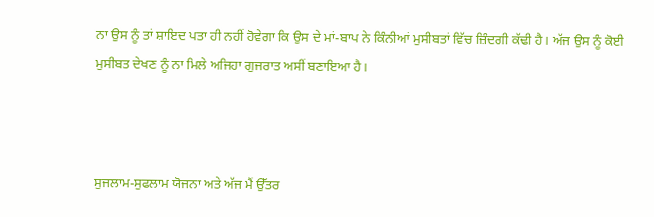ਨਾ ਉਸ ਨੂੰ ਤਾਂ ਸ਼ਾਇਦ ਪਤਾ ਹੀ ਨਹੀਂ ਹੋਵੇਗਾ ਕਿ ਉਸ ਦੇ ਮਾਂ-ਬਾਪ ਨੇ ਕਿੰਨੀਆਂ ਮੁਸੀਬਤਾਂ ਵਿੱਚ ਜ਼ਿੰਦਗੀ ਕੱਢੀ ਹੈ। ਅੱਜ ਉਸ ਨੂੰ ਕੋਈ ਮੁਸੀਬਤ ਦੇਖਣ ਨੂੰ ਨਾ ਮਿਲੇ ਅਜਿਹਾ ਗੁਜਰਾਤ ਅਸੀਂ ਬਣਾਇਆ ਹੈ।



ਸੁਜਲਾਮ-ਸੁਫਲਾਮ ਯੋਜਨਾ ਅਤੇ ਅੱਜ ਮੈਂ ਉੱਤਰ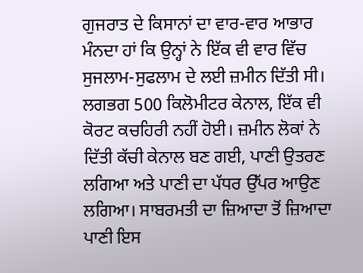ਗੁਜਰਾਤ ਦੇ ਕਿਸਾਨਾਂ ਦਾ ਵਾਰ-ਵਾਰ ਆਭਾਰ ਮੰਨਦਾ ਹਾਂ ਕਿ ਉਨ੍ਹਾਂ ਨੇ ਇੱਕ ਵੀ ਵਾਰ ਵਿੱਚ ਸੁਜਲਾਮ-ਸੁਫਲਾਮ ਦੇ ਲਈ ਜ਼ਮੀਨ ਦਿੱਤੀ ਸੀ। ਲਗਭਗ 500 ਕਿਲੋਮੀਟਰ ਕੇਨਾਲ, ਇੱਕ ਵੀ ਕੋਰਟ ਕਚਹਿਰੀ ਨਹੀਂ ਹੋਈ। ਜ਼ਮੀਨ ਲੋਕਾਂ ਨੇ ਦਿੱਤੀ ਕੱਚੀ ਕੇਨਾਲ ਬਣ ਗਈ, ਪਾਣੀ ਉਤਰਣ ਲਗਿਆ ਅਤੇ ਪਾਣੀ ਦਾ ਪੱਧਰ ਉੱਪਰ ਆਉਣ ਲਗਿਆ। ਸਾਬਰਮਤੀ ਦਾ ਜ਼ਿਆਦਾ ਤੋਂ ਜ਼ਿਆਦਾ ਪਾਣੀ ਇਸ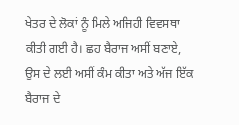ਖੇਤਰ ਦੇ ਲੋਕਾਂ ਨੂੰ ਮਿਲੇ ਅਜਿਹੀ ਵਿਵਸਥਾ ਕੀਤੀ ਗਈ ਹੈ। ਛਹ ਬੈਰਾਜ ਅਸੀਂ ਬਣਾਏ, ਉਸ ਦੇ ਲਈ ਅਸੀਂ ਕੰਮ ਕੀਤਾ ਅਤੇ ਅੱਜ ਇੱਕ ਬੈਰਾਜ ਦੇ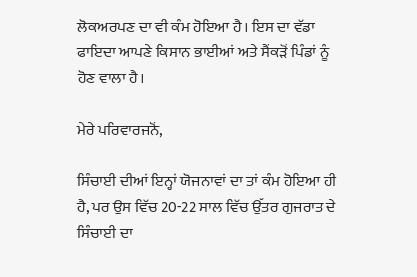ਲੋਕਅਰਪਣ ਦਾ ਵੀ ਕੰਮ ਹੋਇਆ ਹੈ। ਇਸ ਦਾ ਵੱਡਾ ਫਾਇਦਾ ਆਪਣੇ ਕਿਸਾਨ ਭਾਈਆਂ ਅਤੇ ਸੈਂਕੜੋਂ ਪਿੰਡਾਂ ਨੂੰ ਹੋਣ ਵਾਲਾ ਹੈ।

ਮੇਰੇ ਪਰਿਵਾਰਜਨੋਂ,

ਸਿੰਚਾਈ ਦੀਆਂ ਇਨ੍ਹਾਂ ਯੋਜਨਾਵਾਂ ਦਾ ਤਾਂ ਕੰਮ ਹੋਇਆ ਹੀ ਹੈ, ਪਰ ਉਸ ਵਿੱਚ 20-22 ਸਾਲ ਵਿੱਚ ਉੱਤਰ ਗੁਜਰਾਤ ਦੇ ਸਿੰਚਾਈ ਦਾ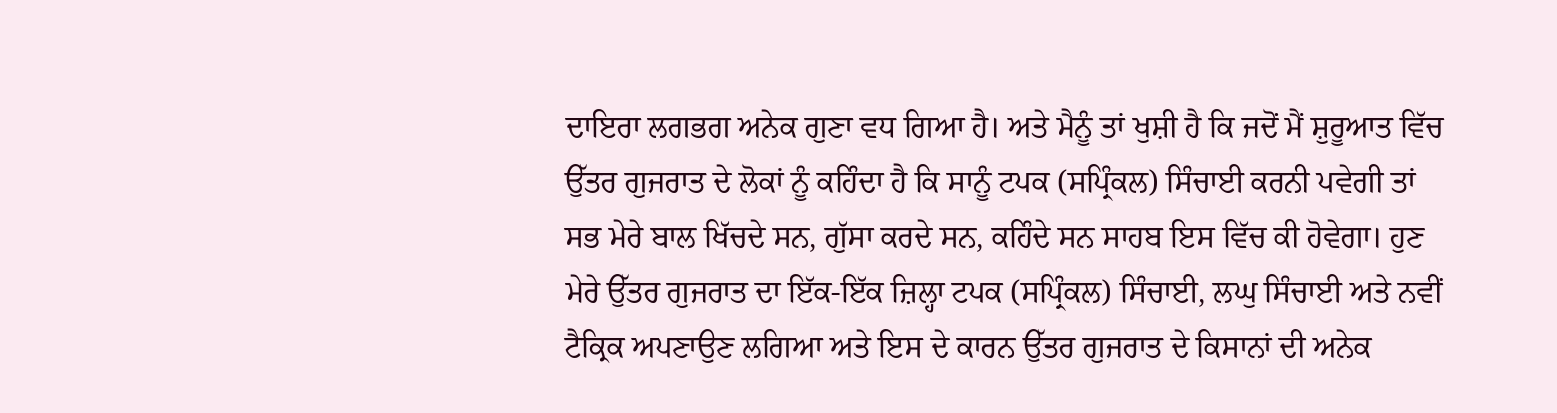ਦਾਇਰਾ ਲਗਭਗ ਅਨੇਕ ਗੁਣਾ ਵਧ ਗਿਆ ਹੈ। ਅਤੇ ਮੈਨੂੰ ਤਾਂ ਖੁਸ਼ੀ ਹੈ ਕਿ ਜਦੋਂ ਮੈਂ ਸ਼ੁਰੂਆਤ ਵਿੱਚ ਉੱਤਰ ਗੁਜਰਾਤ ਦੇ ਲੋਕਾਂ ਨੂੰ ਕਹਿੰਦਾ ਹੈ ਕਿ ਸਾਨੂੰ ਟਪਕ (ਸਪ੍ਰਿੰਕਲ) ਸਿੰਚਾਈ ਕਰਨੀ ਪਵੇਗੀ ਤਾਂ ਸਭ ਮੇਰੇ ਬਾਲ ਖਿੱਚਦੇ ਸਨ, ਗੁੱਸਾ ਕਰਦੇ ਸਨ, ਕਹਿੰਦੇ ਸਨ ਸਾਹਬ ਇਸ ਵਿੱਚ ਕੀ ਹੋਵੇਗਾ। ਹੁਣ ਮੇਰੇ ਉੱਤਰ ਗੁਜਰਾਤ ਦਾ ਇੱਕ-ਇੱਕ ਜ਼ਿਲ੍ਹਾ ਟਪਕ (ਸਪ੍ਰਿੰਕਲ) ਸਿੰਚਾਈ, ਲਘੁ ਸਿੰਚਾਈ ਅਤੇ ਨਵੀਂ ਟੈਕ੍ਰਿਕ ਅਪਣਾਉਣ ਲਗਿਆ ਅਤੇ ਇਸ ਦੇ ਕਾਰਨ ਉੱਤਰ ਗੁਜਰਾਤ ਦੇ ਕਿਸਾਨਾਂ ਦੀ ਅਨੇਕ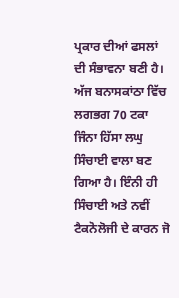ਪ੍ਰਕਾਰ ਦੀਆਂ ਫਸਲਾਂ ਦੀ ਸੰਭਾਵਨਾ ਬਣੀ ਹੈ। ਅੱਜ ਬਨਾਸਕਾਂਠਾ ਵਿੱਚ ਲਗਭਗ 70 ਟਕਾ ਜਿੰਨਾ ਹਿੱਸਾ ਲਘੁ ਸਿੰਚਾਈ ਵਾਲਾ ਬਣ ਗਿਆ ਹੈ। ਇੰਨੀ ਹੀ ਸਿੰਚਾਈ ਅਤੇ ਨਵੀਂ ਟੈਕਨੋਲੋਜੀ ਦੇ ਕਾਰਨ ਜੋ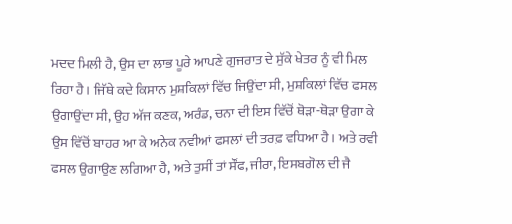ਮਦਦ ਮਿਲੀ ਹੈ, ਉਸ ਦਾ ਲਾਭ ਪੂਰੇ ਆਪਣੇ ਗੁਜਰਾਤ ਦੇ ਸੁੱਕੇ ਖੇਤਰ ਨੂੰ ਵੀ ਮਿਲ ਰਿਹਾ ਹੈ। ਜਿੱਥੇ ਕਦੇ ਕਿਸਾਨ ਮੁਸ਼ਕਿਲਾਂ ਵਿੱਚ ਜਿਉਂਦਾ ਸੀ, ਮੁਸ਼ਕਿਲਾਂ ਵਿੱਚ ਫਸਲ ਉਗਾਉਂਦਾ ਸੀ, ਉਹ ਅੱਜ ਕਣਕ, ਅਰੰਡ, ਚਨਾ ਦੀ ਇਸ ਵਿੱਚੋਂ ਥੋੜਾ-ਥੋੜਾ ਉਗਾ ਕੇ ਉਸ ਵਿੱਚੋਂ ਬਾਹਰ ਆ ਕੇ ਅਨੇਕ ਨਵੀਆਂ ਫਸਲਾਂ ਦੀ ਤਰਫ਼ ਵਧਿਆ ਹੈ। ਅਤੇ ਰਵੀ ਫਸਲ ਉਗਾਉਣ ਲਗਿਆ ਹੈ, ਅਤੇ ਤੁਸੀਂ ਤਾਂ ਸੌਂਫ, ਜੀਰਾ, ਇਸਬਗੋਲ ਦੀ ਜੈ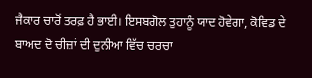ਜੈਕਾਰ ਚਾਰੋਂ ਤਰਫ਼ ਹੈ ਭਾਈ। ਇਸਬਗੋਲ ਤੁਹਾਨੂੰ ਯਾਦ ਹੋਵੇਗਾ, ਕੋਵਿਡ ਦੇ ਬਾਅਦ ਦੋ ਚੀਜ਼ਾਂ ਦੀ ਦੁਨੀਆ ਵਿੱਚ ਚਰਚਾ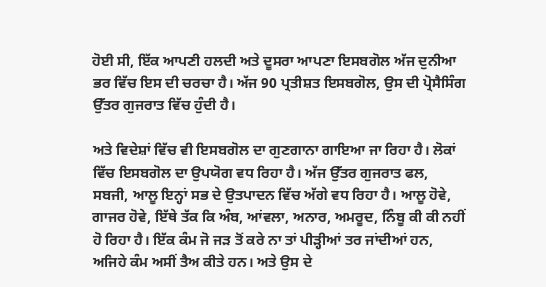ਹੋਈ ਸੀ, ਇੱਕ ਆਪਣੀ ਹਲਦੀ ਅਤੇ ਦੂਸਰਾ ਆਪਣਾ ਇਸਬਗੋਲ ਅੱਜ ਦੁਨੀਆ ਭਰ ਵਿੱਚ ਇਸ ਦੀ ਚਰਚਾ ਹੈ। ਅੱਜ 90 ਪ੍ਰਤੀਸ਼ਤ ਇਸਬਗੋਲ, ਉਸ ਦੀ ਪ੍ਰੋਸੈਸਿੰਗ ਉੱਤਰ ਗੁਜਰਾਤ ਵਿੱਚ ਹੁੰਦੀ ਹੈ।

ਅਤੇ ਵਿਦੇਸ਼ਾਂ ਵਿੱਚ ਵੀ ਇਸਬਗੋਲ ਦਾ ਗੁਣਗਾਨਾ ਗਾਇਆ ਜਾ ਰਿਹਾ ਹੈ। ਲੋਕਾਂ ਵਿੱਚ ਇਸਬਗੋਲ ਦਾ ਉਪਯੋਗ ਵਧ ਰਿਹਾ ਹੈ। ਅੱਜ ਉੱਤਰ ਗੁਜਰਾਤ ਫਲ, ਸਬਜੀ, ਆਲੂ ਇਨ੍ਹਾਂ ਸਭ ਦੇ ਉਤਪਾਦਨ ਵਿੱਚ ਅੱਗੇ ਵਧ ਰਿਹਾ ਹੈ। ਆਲੂ ਹੋਵੇ, ਗਾਜਰ ਹੋਵੇ, ਇੱਥੇ ਤੱਕ ਕਿ ਅੰਬ, ਆਂਵਲਾ, ਅਨਾਰ, ਅਮਰੂਦ, ਨਿੰਬੂ ਕੀ ਕੀ ਨਹੀਂ ਹੋ ਰਿਹਾ ਹੈ। ਇੱਕ ਕੰਮ ਜੋ ਜੜ ਤੋਂ ਕਰੇ ਨਾ ਤਾਂ ਪੀੜ੍ਹੀਆਂ ਤਰ ਜਾਂਦੀਆਂ ਹਨ, ਅਜਿਹੇ ਕੰਮ ਅਸੀਂ ਤੈਅ ਕੀਤੇ ਹਨ। ਅਤੇ ਉਸ ਦੇ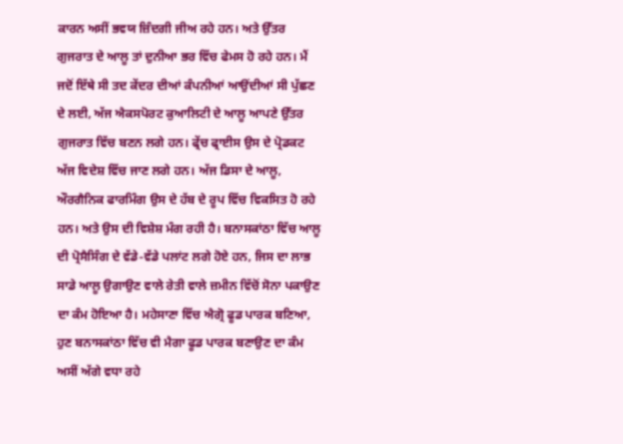ਕਾਰਨ ਅਸੀਂ ਭਵਯ ਜ਼ਿੰਦਗੀ ਜੀਅ ਰਹੇ ਹਨ। ਅਤੇ ਉੱਤਰ ਗੁਜਰਾਤ ਦੇ ਆਲੂ ਤਾਂ ਦੁਨੀਆ ਭਰ ਵਿੱਚ ਫੇਮਸ ਹੋ ਰਹੇ ਹਨ। ਮੈਂ ਜਦੋਂ ਇੱਥੇ ਸੀ ਤਦ ਕੇਂਦਰ ਦੀਆਂ ਕੰਪਨੀਆਂ ਆਉਂਦੀਆਂ ਸੀ ਪੁੱਛਣ ਦੇ ਲਈ, ਅੱਜ ਐਕਸਪੋਰਟ ਕੁਆਲਿਟੀ ਦੇ ਆਲੂ ਆਪਣੇ ਉੱਤਰ ਗੁਜਰਾਤ ਵਿੱਚ ਬਣਨ ਲਗੇ ਹਨ। ਫ੍ਰੇਂਚ ਫ੍ਰਾਈਸ ਉਸ ਦੇ ਪ੍ਰੋਡਕਟ ਅੱਜ ਵਿਦੇਸ਼ ਵਿੱਚ ਜਾਣ ਲਗੇ ਹਨ। ਅੱਜ ਡਿਸਾ ਦੇ ਆਲੂ, ਔਰਗੈਨਿਕ ਫਾਰਮਿੰਗ ਉਸ ਦੇ ਹੱਬ ਦੇ ਰੂਪ ਵਿੱਚ ਵਿਕਸਿਤ ਹੋ ਰਹੇ ਹਨ। ਅਤੇ ਉਸ ਦੀ ਵਿਸ਼ੇਸ਼ ਮੰਗ ਰਹੀ ਹੈ। ਬਨਾਸਕਾਂਠਾ ਵਿੱਚ ਆਲੂ ਦੀ ਪ੍ਰੋਸੈਸਿੰਗ ਦੇ ਵੱਡੇ-ਵੱਡੇ ਪਲਾਂਟ ਲਗੇ ਹੋਏ ਹਨ, ਜਿਸ ਦਾ ਲਾਭ ਸਾਡੇ ਆਲੂ ਉਗਾਉਣ ਵਾਲੇ ਰੇਤੀ ਵਾਲੇ ਜ਼ਮੀਨ ਵਿੱਚੋਂ ਸੋਨਾ ਪਕਾਉਣ ਦਾ ਕੰਮ ਹੋਇਆ ਹੈ। ਮਹੇਸਾਣਾ ਵਿੱਚ ਐਗ੍ਰੋ ਫੂਡ ਪਾਰਕ ਬਣਿਆ, ਹੁਣ ਬਨਾਸਕਾਂਠਾ ਵਿੱਚ ਵੀ ਮੈਗਾ ਫੂਡ ਪਾਰਕ ਬਣਾਉਣ ਦਾ ਕੰਮ ਅਸੀਂ ਅੱਗੇ ਵਧਾ ਰਹੇ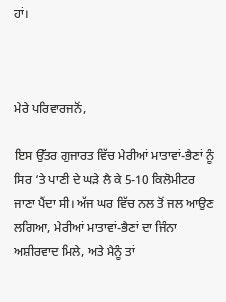ਹਾਂ।



ਮੇਰੇ ਪਰਿਵਾਰਜਨੋਂ,

ਇਸ ਉੱਤਰ ਗੁਜਾਰਤ ਵਿੱਚ ਮੇਰੀਆਂ ਮਾਤਾਵਾਂ-ਭੈਣਾਂ ਨੂੰ ਸਿਰ ‘ਤੇ ਪਾਣੀ ਦੇ ਘੜੇ ਲੈ ਕੇ 5-10 ਕਿਲੋਮੀਟਰ ਜਾਣਾ ਪੈਂਦਾ ਸੀ। ਅੱਜ ਘਰ ਵਿੱਚ ਨਲ ਤੋਂ ਜਲ ਆਉਣ ਲਗਿਆ, ਮੇਰੀਆਂ ਮਾਤਾਵਾਂ-ਭੈਣਾਂ ਦਾ ਜਿੰਨਾ ਅਸ਼ੀਰਵਾਦ ਮਿਲੇ, ਅਤੇ ਮੈਨੂੰ ਤਾਂ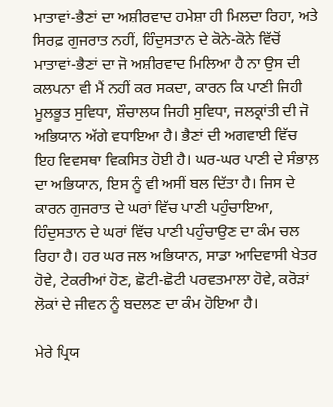ਮਾਤਾਵਾਂ-ਭੈਣਾਂ ਦਾ ਅਸ਼ੀਰਵਾਦ ਹਮੇਸ਼ਾ ਹੀ ਮਿਲਦਾ ਰਿਹਾ, ਅਤੇ ਸਿਰਫ਼ ਗੁਜਰਾਤ ਨਹੀਂ, ਹਿੰਦੁਸਤਾਨ ਦੇ ਕੋਨੇ-ਕੋਨੇ ਵਿੱਚੋਂ ਮਾਤਾਵਾਂ-ਭੈਣਾਂ ਦਾ ਜੋ ਅਸ਼ੀਰਵਾਦ ਮਿਲਿਆ ਹੈ ਨਾ ਉਸ ਦੀ ਕਲਪਨਾ ਵੀ ਮੈਂ ਨਹੀਂ ਕਰ ਸਕਦਾ, ਕਾਰਨ ਕਿ ਪਾਣੀ ਜਿਹੀ ਮੂਲਭੂਤ ਸੁਵਿਧਾ, ਸ਼ੌਚਾਲਯ ਜਿਹੀ ਸੁਵਿਧਾ, ਜਲਕ੍ਰਾਂਤੀ ਦੀ ਜੋ ਅਭਿਯਾਨ ਅੱਗੇ ਵਧਾਇਆ ਹੈ। ਭੈਣਾਂ ਦੀ ਅਗਵਾਈ ਵਿੱਚ ਇਹ ਵਿਵਸਥਾ ਵਿਕਸਿਤ ਹੋਈ ਹੈ। ਘਰ-ਘਰ ਪਾਣੀ ਦੇ ਸੰਭਾਲ਼ ਦਾ ਅਭਿਯਾਨ, ਇਸ ਨੂੰ ਵੀ ਅਸੀਂ ਬਲ ਦਿੱਤਾ ਹੈ। ਜਿਸ ਦੇ ਕਾਰਨ ਗੁਜਰਾਤ ਦੇ ਘਰਾਂ ਵਿੱਚ ਪਾਣੀ ਪਹੁੰਚਾਇਆ, ਹਿੰਦੁਸਤਾਨ ਦੇ ਘਰਾਂ ਵਿੱਚ ਪਾਣੀ ਪਹੁੰਚਾਉਣ ਦਾ ਕੰਮ ਚਲ ਰਿਹਾ ਹੈ। ਹਰ ਘਰ ਜਲ ਅਭਿਯਾਨ, ਸਾਡਾ ਆਦਿਵਾਸੀ ਖੇਤਰ ਹੋਵੇ, ਟੇਕਰੀਆਂ ਹੋਣ, ਛੋਟੀ-ਛੋਟੀ ਪਰਵਤਮਾਲਾ ਹੋਵੇ, ਕਰੋੜਾਂ ਲੋਕਾਂ ਦੇ ਜੀਵਨ ਨੂੰ ਬਦਲਣ ਦਾ ਕੰਮ ਹੋਇਆ ਹੈ।

ਮੇਰੇ ਪ੍ਰਿਯ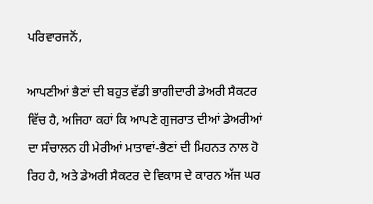ਪਰਿਵਾਰਜਨੋਂ,

ਆਪਣੀਆਂ ਭੈਣਾਂ ਦੀ ਬਹੁਤ ਵੱਡੀ ਭਾਗੀਦਾਰੀ ਡੇਅਰੀ ਸੈਕਟਰ ਵਿੱਚ ਹੈ, ਅਜਿਹਾ ਕਹਾਂ ਕਿ ਆਪਣੇ ਗੁਜਰਾਤ ਦੀਆਂ ਡੇਅਰੀਆਂ ਦਾ ਸੰਚਾਲਨ ਹੀ ਮੇਰੀਆਂ ਮਾਤਾਵਾਂ-ਭੈਣਾਂ ਦੀ ਮਿਹਨਤ ਨਾਲ ਹੋ ਰਿਹ ਹੈ, ਅਤੇ ਡੇਅਰੀ ਸੈਕਟਰ ਦੇ ਵਿਕਾਸ ਦੇ ਕਾਰਨ ਅੱਜ ਘਰ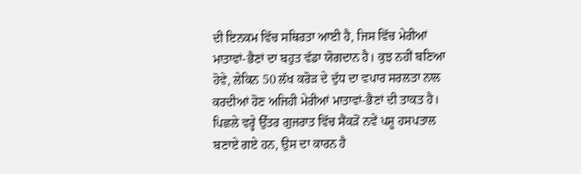ਦੀ ਇਨਕਮ ਵਿੱਚ ਸਥਿਰਤਾ ਆਈ ਹੈ, ਜਿਸ ਵਿੱਚ ਮੇਰੀਆਂ ਮਾਤਾਵਾਂ-ਭੈਣਾਂ ਦਾ ਬਹੁਤ ਵੱਡਾ ਯੋਗਦਾਨ ਹੈ। ਕੁਝ ਨਹੀਂ ਬਣਿਆ ਹੋਵੇ, ਲੇਕਿਨ 50 ਲੱਖ ਕਰੋੜ ਦੇ ਦੁੱਧ ਦਾ ਵਪਾਰ ਸਰਲਤਾ ਨਾਲ ਕਰਦੀਆਂ ਹੋਣ ਅਜਿਹੀ ਮੇਰੀਆਂ ਮਾਤਾਵਾਂ-ਭੈਣਾਂ ਦੀ ਤਾਕਤ ਹੈ। ਪਿਛਲੇ ਵਰ੍ਹੇ ਉੱਤਰ ਗੁਜਰਾਤ ਵਿੱਚ ਸੈਂਕੜੋਂ ਨਵੇਂ ਪਸ਼ੂ ਹਸਪਤਾਲ ਬਣਾਏ ਗਏ ਹਨ, ਉਸ ਦਾ ਕਾਰਨ ਹੈ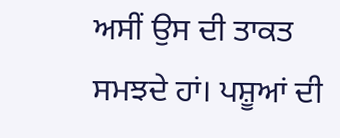ਅਸੀਂ ਉਸ ਦੀ ਤਾਕਤ ਸਮਝਦੇ ਹਾਂ। ਪਸ਼ੂਆਂ ਦੀ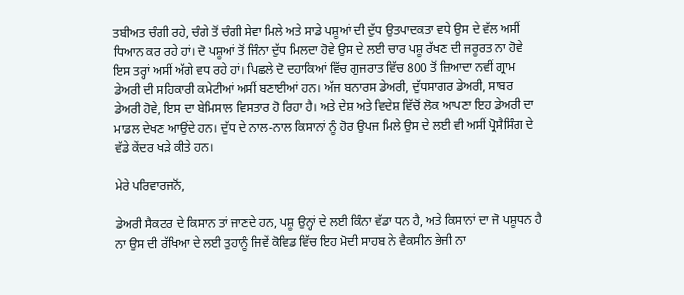ਤਬੀਅਤ ਚੰਗੀ ਰਹੇ, ਚੰਗੇ ਤੋਂ ਚੰਗੀ ਸੇਵਾ ਮਿਲੇ ਅਤੇ ਸਾਡੇ ਪਸ਼ੂਆਂ ਦੀ ਦੁੱਧ ਉਤਪਾਦਕਤਾ ਵਧੇ ਉਸ ਦੇ ਵੱਲ ਅਸੀਂ ਧਿਆਨ ਕਰ ਰਹੇ ਹਾਂ। ਦੋ ਪਸ਼ੂਆਂ ਤੋਂ ਜਿੰਨਾ ਦੁੱਧ ਮਿਲਦਾ ਹੋਵੇ ਉਸ ਦੇ ਲਈ ਚਾਰ ਪਸ਼ੂ ਰੱਖਣ ਦੀ ਜਰੂਰਤ ਨਾ ਹੋਵੇ ਇਸ ਤਰ੍ਹਾਂ ਅਸੀਂ ਅੱਗੇ ਵਧ ਰਹੇ ਹਾਂ। ਪਿਛਲੇ ਦੋ ਦਹਾਕਿਆਂ ਵਿੱਚ ਗੁਜਰਾਤ ਵਿੱਚ 800 ਤੋਂ ਜ਼ਿਆਦਾ ਨਵੀਂ ਗ੍ਰਾਮ ਡੇਅਰੀ ਦੀ ਸਹਿਕਾਰੀ ਕਮੇਟੀਆਂ ਅਸੀਂ ਬਣਾਈਆਂ ਹਨ। ਅੱਜ ਬਨਾਰਸ ਡੇਅਰੀ, ਦੁੱਧਸਾਗਰ ਡੇਅਰੀ, ਸਾਬਰ ਡੇਅਰੀ ਹੋਵੇ, ਇਸ ਦਾ ਬੇਮਿਸਾਲ ਵਿਸਤਾਰ ਹੋ ਰਿਹਾ ਹੈ। ਅਤੇ ਦੇਸ਼ ਅਤੇ ਵਿਦੇਸ਼ ਵਿੱਚੋਂ ਲੋਕ ਆਪਣਾ ਇਹ ਡੇਅਰੀ ਦਾ ਮਾਡਲ ਦੇਖਣ ਆਉਂਦੇ ਹਨ। ਦੁੱਧ ਦੇ ਨਾਲ-ਨਾਲ ਕਿਸਾਨਾਂ ਨੂੰ ਹੋਰ ਉਪਜ ਮਿਲੇ ਉਸ ਦੇ ਲਈ ਵੀ ਅਸੀਂ ਪ੍ਰੋਸੈਸਿੰਗ ਦੇ ਵੱਡੇ ਕੇਂਦਰ ਖੜੇ ਕੀਤੇ ਹਨ।

ਮੇਰੇ ਪਰਿਵਾਰਜਨੋਂ,

ਡੇਅਰੀ ਸੈਕਟਰ ਦੇ ਕਿਸਾਨ ਤਾਂ ਜਾਣਦੇ ਹਨ, ਪਸ਼ੂ ਉਨ੍ਹਾਂ ਦੇ ਲਈ ਕਿੰਨਾ ਵੱਡਾ ਧਨ ਹੈ, ਅਤੇ ਕਿਸਾਨਾਂ ਦਾ ਜੋ ਪਸ਼ੂਧਨ ਹੈ ਨਾ ਉਸ ਦੀ ਰੱਖਿਆ ਦੇ ਲਈ ਤੁਹਾਨੂੰ ਜਿਵੇਂ ਕੋਵਿਡ ਵਿੱਚ ਇਹ ਮੋਦੀ ਸਾਹਬ ਨੇ ਵੈਕਸੀਨ ਭੇਜੀ ਨਾ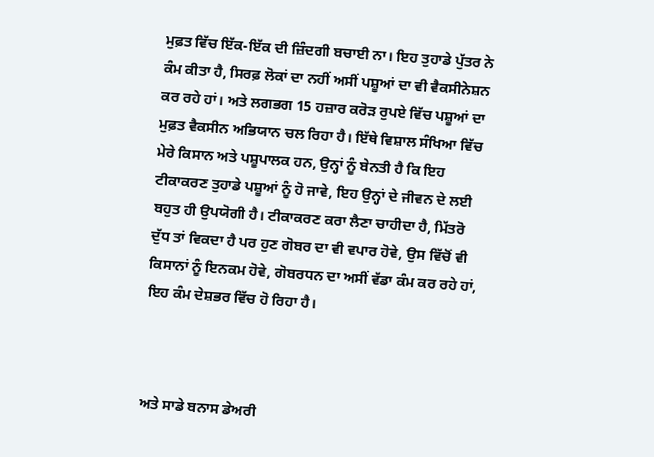ਮੁਫ਼ਤ ਵਿੱਚ ਇੱਕ-ਇੱਕ ਦੀ ਜ਼ਿੰਦਗੀ ਬਚਾਈ ਨਾ। ਇਹ ਤੁਹਾਡੇ ਪੁੱਤਰ ਨੇ ਕੰਮ ਕੀਤਾ ਹੈ, ਸਿਰਫ਼ ਲੋਕਾਂ ਦਾ ਨਹੀਂ ਅਸੀਂ ਪਸ਼ੂਆਂ ਦਾ ਵੀ ਵੈਕਸੀਨੇਸ਼ਨ ਕਰ ਰਹੇ ਹਾਂ। ਅਤੇ ਲਗਭਗ 15 ਹਜ਼ਾਰ ਕਰੋੜ ਰੁਪਏ ਵਿੱਚ ਪਸ਼ੂਆਂ ਦਾ ਮੁਫ਼ਤ ਵੈਕਸੀਨ ਅਭਿਯਾਨ ਚਲ ਰਿਹਾ ਹੈ। ਇੱਥੇ ਵਿਸ਼ਾਲ ਸੰਖਿਆ ਵਿੱਚ ਮੇਰੇ ਕਿਸਾਨ ਅਤੇ ਪਸ਼ੂਪਾਲਕ ਹਨ, ਉਨ੍ਹਾਂ ਨੂੰ ਬੇਨਤੀ ਹੈ ਕਿ ਇਹ ਟੀਕਾਕਰਣ ਤੁਹਾਡੇ ਪਸ਼ੂਆਂ ਨੂੰ ਹੋ ਜਾਵੇ, ਇਹ ਉਨ੍ਹਾਂ ਦੇ ਜੀਵਨ ਦੇ ਲਈ ਬਹੁਤ ਹੀ ਉਪਯੋਗੀ ਹੈ। ਟੀਕਾਕਰਣ ਕਰਾ ਲੈਣਾ ਚਾਹੀਦਾ ਹੈ, ਮਿੱਤਰੋ ਦੁੱਧ ਤਾਂ ਵਿਕਦਾ ਹੈ ਪਰ ਹੁਣ ਗੋਬਰ ਦਾ ਵੀ ਵਪਾਰ ਹੋਵੇ, ਉਸ ਵਿੱਚੋਂ ਵੀ ਕਿਸਾਨਾਂ ਨੂੰ ਇਨਕਮ ਹੋਵੇ, ਗੋਬਰਧਨ ਦਾ ਅਸੀਂ ਵੱਡਾ ਕੰਮ ਕਰ ਰਹੇ ਹਾਂ, ਇਹ ਕੰਮ ਦੇਸ਼ਭਰ ਵਿੱਚ ਹੋ ਰਿਹਾ ਹੈ।



ਅਤੇ ਸਾਡੇ ਬਨਾਸ ਡੇਅਰੀ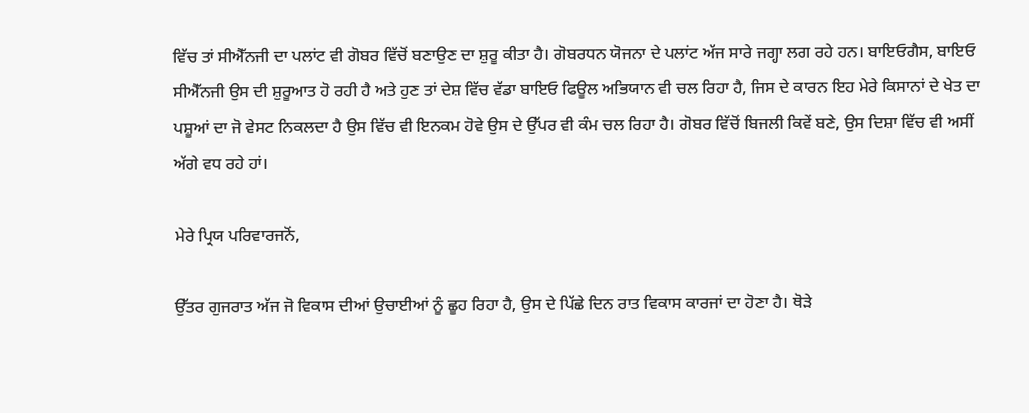ਵਿੱਚ ਤਾਂ ਸੀਐੱਨਜੀ ਦਾ ਪਲਾਂਟ ਵੀ ਗੋਬਰ ਵਿੱਚੋਂ ਬਣਾਉਣ ਦਾ ਸ਼ੁਰੂ ਕੀਤਾ ਹੈ। ਗੋਬਰਧਨ ਯੋਜਨਾ ਦੇ ਪਲਾਂਟ ਅੱਜ ਸਾਰੇ ਜਗ੍ਹਾ ਲਗ ਰਹੇ ਹਨ। ਬਾਇਓਗੈਸ, ਬਾਇਓ ਸੀਐੱਨਜੀ ਉਸ ਦੀ ਸ਼ੁਰੂਆਤ ਹੋ ਰਹੀ ਹੈ ਅਤੇ ਹੁਣ ਤਾਂ ਦੇਸ਼ ਵਿੱਚ ਵੱਡਾ ਬਾਇਓ ਫਿਊਲ ਅਭਿਯਾਨ ਵੀ ਚਲ ਰਿਹਾ ਹੈ, ਜਿਸ ਦੇ ਕਾਰਨ ਇਹ ਮੇਰੇ ਕਿਸਾਨਾਂ ਦੇ ਖੇਤ ਦਾ ਪਸ਼ੂਆਂ ਦਾ ਜੋ ਵੇਸਟ ਨਿਕਲਦਾ ਹੈ ਉਸ ਵਿੱਚ ਵੀ ਇਨਕਮ ਹੋਵੇ ਉਸ ਦੇ ਉੱਪਰ ਵੀ ਕੰਮ ਚਲ ਰਿਹਾ ਹੈ। ਗੋਬਰ ਵਿੱਚੋਂ ਬਿਜਲੀ ਕਿਵੇਂ ਬਣੇ, ਉਸ ਦਿਸ਼ਾ ਵਿੱਚ ਵੀ ਅਸੀਂ ਅੱਗੇ ਵਧ ਰਹੇ ਹਾਂ।

ਮੇਰੇ ਪ੍ਰਿਯ ਪਰਿਵਾਰਜਨੋਂ,

ਉੱਤਰ ਗੁਜਰਾਤ ਅੱਜ ਜੋ ਵਿਕਾਸ ਦੀਆਂ ਉਚਾਈਆਂ ਨੂੰ ਛੂਹ ਰਿਹਾ ਹੈ, ਉਸ ਦੇ ਪਿੱਛੇ ਦਿਨ ਰਾਤ ਵਿਕਾਸ ਕਾਰਜਾਂ ਦਾ ਹੋਣਾ ਹੈ। ਥੋੜੇ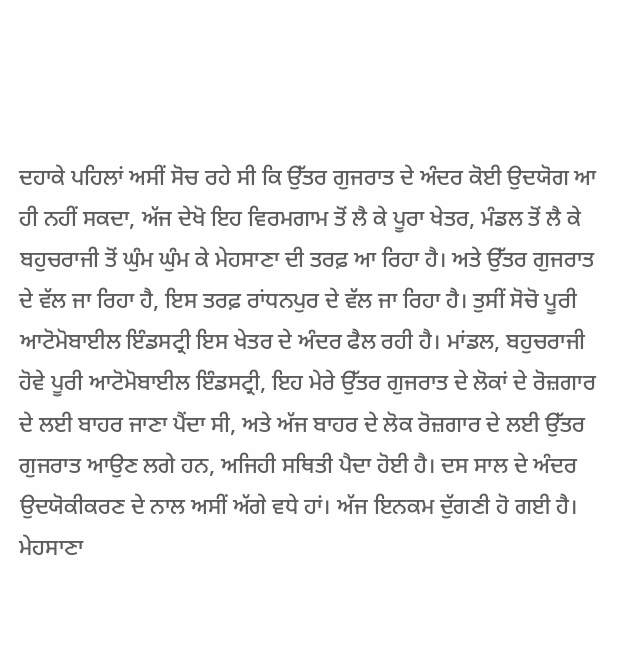ਦਹਾਕੇ ਪਹਿਲਾਂ ਅਸੀਂ ਸੋਚ ਰਹੇ ਸੀ ਕਿ ਉੱਤਰ ਗੁਜਰਾਤ ਦੇ ਅੰਦਰ ਕੋਈ ਉਦਯੋਗ ਆ ਹੀ ਨਹੀਂ ਸਕਦਾ, ਅੱਜ ਦੇਖੋ ਇਹ ਵਿਰਮਗਾਮ ਤੋਂ ਲੈ ਕੇ ਪੂਰਾ ਖੇਤਰ, ਮੰਡਲ ਤੋਂ ਲੈ ਕੇ ਬਹੁਚਰਾਜੀ ਤੋਂ ਘੁੰਮ ਘੁੰਮ ਕੇ ਮੇਹਸਾਣਾ ਦੀ ਤਰਫ਼ ਆ ਰਿਹਾ ਹੈ। ਅਤੇ ਉੱਤਰ ਗੁਜਰਾਤ ਦੇ ਵੱਲ ਜਾ ਰਿਹਾ ਹੈ, ਇਸ ਤਰਫ਼ ਰਾਂਧਨਪੁਰ ਦੇ ਵੱਲ ਜਾ ਰਿਹਾ ਹੈ। ਤੁਸੀਂ ਸੋਚੋ ਪੂਰੀ ਆਟੋਮੋਬਾਈਲ ਇੰਡਸਟ੍ਰੀ ਇਸ ਖੇਤਰ ਦੇ ਅੰਦਰ ਫੈਲ ਰਹੀ ਹੈ। ਮਾਂਡਲ, ਬਹੁਚਰਾਜੀ ਹੋਵੇ ਪੂਰੀ ਆਟੋਮੋਬਾਈਲ ਇੰਡਸਟ੍ਰੀ, ਇਹ ਮੇਰੇ ਉੱਤਰ ਗੁਜਰਾਤ ਦੇ ਲੋਕਾਂ ਦੇ ਰੋਜ਼ਗਾਰ ਦੇ ਲਈ ਬਾਹਰ ਜਾਣਾ ਪੈਂਦਾ ਸੀ, ਅਤੇ ਅੱਜ ਬਾਹਰ ਦੇ ਲੋਕ ਰੋਜ਼ਗਾਰ ਦੇ ਲਈ ਉੱਤਰ ਗੁਜਰਾਤ ਆਉਣ ਲਗੇ ਹਨ, ਅਜਿਹੀ ਸਥਿਤੀ ਪੈਦਾ ਹੋਈ ਹੈ। ਦਸ ਸਾਲ ਦੇ ਅੰਦਰ ਉਦਯੋਕੀਕਰਣ ਦੇ ਨਾਲ ਅਸੀਂ ਅੱਗੇ ਵਧੇ ਹਾਂ। ਅੱਜ ਇਨਕਮ ਦੁੱਗਣੀ ਹੋ ਗਈ ਹੈ। ਮੇਹਸਾਣਾ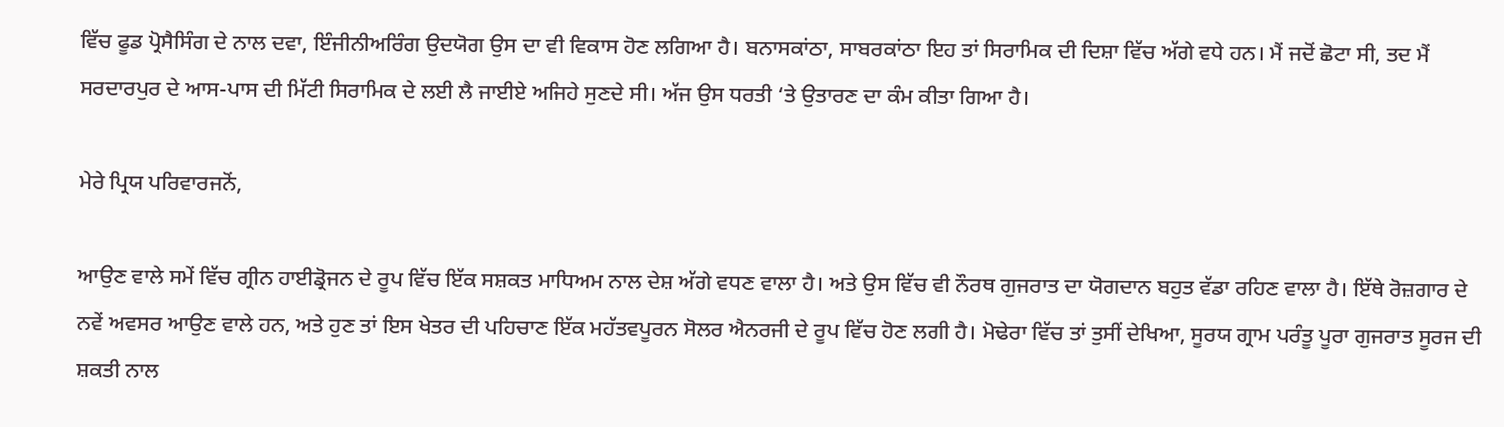ਵਿੱਚ ਫੂਡ ਪ੍ਰੋਸੈਸਿੰਗ ਦੇ ਨਾਲ ਦਵਾ, ਇੰਜੀਨੀਅਰਿੰਗ ਉਦਯੋਗ ਉਸ ਦਾ ਵੀ ਵਿਕਾਸ ਹੋਣ ਲਗਿਆ ਹੈ। ਬਨਾਸਕਾਂਠਾ, ਸਾਬਰਕਾਂਠਾ ਇਹ ਤਾਂ ਸਿਰਾਮਿਕ ਦੀ ਦਿਸ਼ਾ ਵਿੱਚ ਅੱਗੇ ਵਧੇ ਹਨ। ਮੈਂ ਜਦੋਂ ਛੋਟਾ ਸੀ, ਤਦ ਮੈਂ ਸਰਦਾਰਪੁਰ ਦੇ ਆਸ-ਪਾਸ ਦੀ ਮਿੱਟੀ ਸਿਰਾਮਿਕ ਦੇ ਲਈ ਲੈ ਜਾਈਏ ਅਜਿਹੇ ਸੁਣਦੇ ਸੀ। ਅੱਜ ਉਸ ਧਰਤੀ ‘ਤੇ ਉਤਾਰਣ ਦਾ ਕੰਮ ਕੀਤਾ ਗਿਆ ਹੈ।

ਮੇਰੇ ਪ੍ਰਿਯ ਪਰਿਵਾਰਜਨੋਂ,

ਆਉਣ ਵਾਲੇ ਸਮੇਂ ਵਿੱਚ ਗ੍ਰੀਨ ਹਾਈਡ੍ਰੋਜਨ ਦੇ ਰੂਪ ਵਿੱਚ ਇੱਕ ਸਸ਼ਕਤ ਮਾਧਿਅਮ ਨਾਲ ਦੇਸ਼ ਅੱਗੇ ਵਧਣ ਵਾਲਾ ਹੈ। ਅਤੇ ਉਸ ਵਿੱਚ ਵੀ ਨੌਰਥ ਗੁਜਰਾਤ ਦਾ ਯੋਗਦਾਨ ਬਹੁਤ ਵੱਡਾ ਰਹਿਣ ਵਾਲਾ ਹੈ। ਇੱਥੇ ਰੋਜ਼ਗਾਰ ਦੇ ਨਵੇਂ ਅਵਸਰ ਆਉਣ ਵਾਲੇ ਹਨ, ਅਤੇ ਹੁਣ ਤਾਂ ਇਸ ਖੇਤਰ ਦੀ ਪਹਿਚਾਣ ਇੱਕ ਮਹੱਤਵਪੂਰਨ ਸੋਲਰ ਐਨਰਜੀ ਦੇ ਰੂਪ ਵਿੱਚ ਹੋਣ ਲਗੀ ਹੈ। ਮੋਢੇਰਾ ਵਿੱਚ ਤਾਂ ਤੁਸੀਂ ਦੇਖਿਆ, ਸੂਰਯ ਗ੍ਰਾਮ ਪਰੰਤੂ ਪੂਰਾ ਗੁਜਰਾਤ ਸੂਰਜ ਦੀ ਸ਼ਕਤੀ ਨਾਲ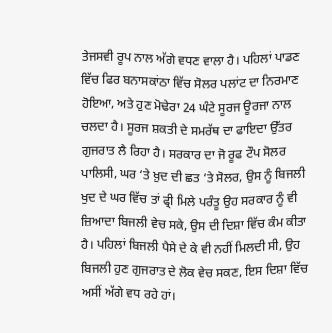ਤੇਜਸਵੀ ਰੂਪ ਨਾਲ ਅੱਗੇ ਵਧਣ ਵਾਲਾ ਹੈ। ਪਹਿਲਾਂ ਪਾਡਣ ਵਿੱਚ ਫਿਰ ਬਨਾਸਕਾਂਠਾ ਵਿੱਚ ਸੋਲਰ ਪਲਾਂਟ ਦਾ ਨਿਰਮਾਣ ਹੋਇਆ, ਅਤੇ ਹੁਣ ਮੋਢੇਰਾ 24 ਘੰਟੇ ਸੂਰਜ ਊਰਜਾ ਨਾਲ ਚਲਦਾ ਹੈ। ਸੂਰਜ ਸ਼ਕਤੀ ਦੇ ਸਮਰੱਥ ਦਾ ਫਾਇਦਾ ਉੱਤਰ ਗੁਜਰਾਤ ਲੈ ਰਿਹਾ ਹੈ। ਸਰਕਾਰ ਦਾ ਜੋ ਰੂਫ ਟੌਪ ਸੋਲਰ ਪਾਲਿਸੀ, ਘਰ ‘ਤੇ ਖ਼ੁਦ ਦੀ ਛਤ ‘ਤੇ ਸੋਲਰ, ਉਸ ਨੂੰ ਬਿਜਲੀ ਖੁਦ ਦੇ ਘਰ ਵਿੱਚ ਤਾਂ ਫ੍ਰੀ ਮਿਲੇ ਪਰੰਤੂ ਉਹ ਸਰਕਾਰ ਨੂੰ ਵੀ ਜ਼ਿਆਦਾ ਬਿਜਲੀ ਵੇਚ ਸਕੇ, ਉਸ ਦੀ ਦਿਸ਼ਾ ਵਿੱਚ ਕੰਮ ਕੀਤਾ ਹੈ। ਪਹਿਲਾਂ ਬਿਜਲੀ ਪੈਸੇ ਦੇ ਕੇ ਵੀ ਨਹੀਂ ਮਿਲਦੀ ਸੀ, ਉਹ ਬਿਜਲੀ ਹੁਣ ਗੁਜਰਾਤ ਦੇ ਲੋਕ ਵੇਚ ਸਕਣ, ਇਸ ਦਿਸ਼ਾ ਵਿੱਚ ਅਸੀਂ ਅੱਗੇ ਵਧ ਰਹੇ ਹਾਂ।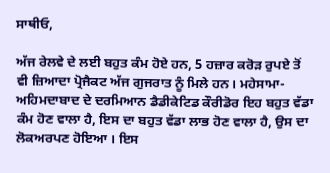ਸਾਥੀਓ,

ਅੱਜ ਰੇਲਵੇ ਦੇ ਲਈ ਬਹੁਤ ਕੰਮ ਹੋਏ ਹਨ, 5 ਹਜ਼ਾਰ ਕਰੋੜ ਰੁਪਏ ਤੋਂ ਵੀ ਜ਼ਿਆਦਾ ਪ੍ਰੋਜੈਕਟ ਅੱਜ ਗੁਜਰਾਤ ਨੂੰ ਮਿਲੇ ਹਨ। ਮਹੇਸਾਮਾ- ਅਹਿਮਦਾਬਾਦ ਦੇ ਦਰਮਿਆਨ ਡੈਡੀਕੇਟਿਡ ਕੌਰੀਡੋਰ ਇਹ ਬਹੁਤ ਵੱਡਾ ਕੰਮ ਹੋਣ ਵਾਲਾ ਹੈ, ਇਸ ਦਾ ਬਹੁਤ ਵੱਡਾ ਲਾਭ ਹੋਣ ਵਾਲਾ ਹੈ, ਉਸ ਦਾ ਲੋਕਅਰਪਣ ਹੋਇਆ । ਇਸ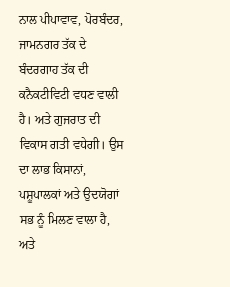ਨਾਲ ਪੀਪਾਵਾਵ, ਪੋਰਬੰਦਰ, ਜਾਮਨਗਰ ਤੱਕ ਦੇ ਬੰਦਰਗਾਹ ਤੱਕ ਦੀ ਕਨੈਕਟੀਵਿਟੀ ਵਧਣ ਵਾਲੀ ਹੈ। ਅਤੇ ਗੁਜਰਾਤ ਦੀ ਵਿਕਾਸ ਗਤੀ ਵਧੇਗੀ। ਉਸ ਦਾ ਲਾਭ ਕਿਸਾਨਾਂ, ਪਸ਼ੂਪਾਲਕਾਂ ਅਤੇ ਉਦਯੋਗਾਂ ਸਭ ਨੂੰ ਮਿਲਣ ਵਾਲਾ ਹੈ, ਅਤੇ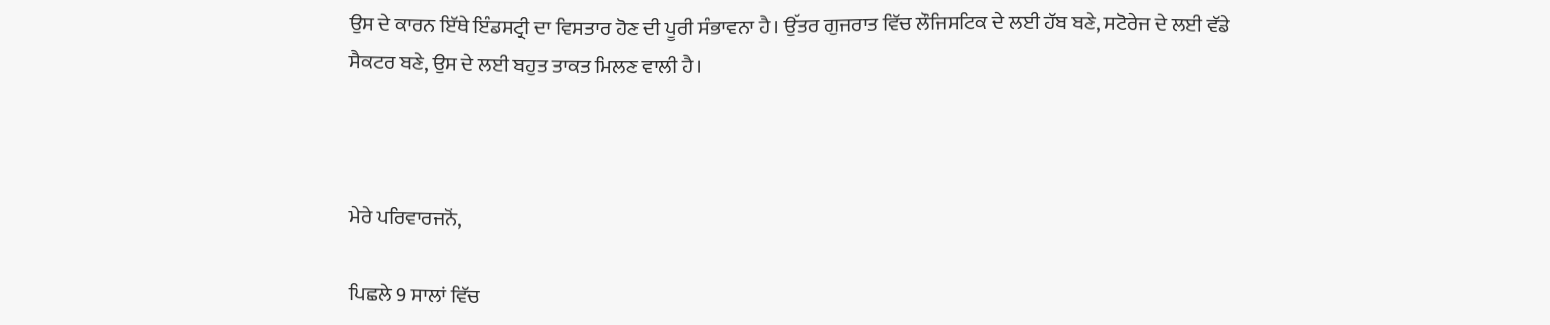ਉਸ ਦੇ ਕਾਰਨ ਇੱਥੇ ਇੰਡਸਟ੍ਰੀ ਦਾ ਵਿਸਤਾਰ ਹੋਣ ਦੀ ਪੂਰੀ ਸੰਭਾਵਨਾ ਹੈ। ਉੱਤਰ ਗੁਜਰਾਤ ਵਿੱਚ ਲੌਜਿਸਟਿਕ ਦੇ ਲਈ ਹੱਬ ਬਣੇ, ਸਟੋਰੇਜ ਦੇ ਲਈ ਵੱਡੇ ਸੈਕਟਰ ਬਣੇ, ਉਸ ਦੇ ਲਈ ਬਹੁਤ ਤਾਕਤ ਮਿਲਣ ਵਾਲੀ ਹੈ।



ਮੇਰੇ ਪਰਿਵਾਰਜਨੋਂ,

ਪਿਛਲੇ 9 ਸਾਲਾਂ ਵਿੱਚ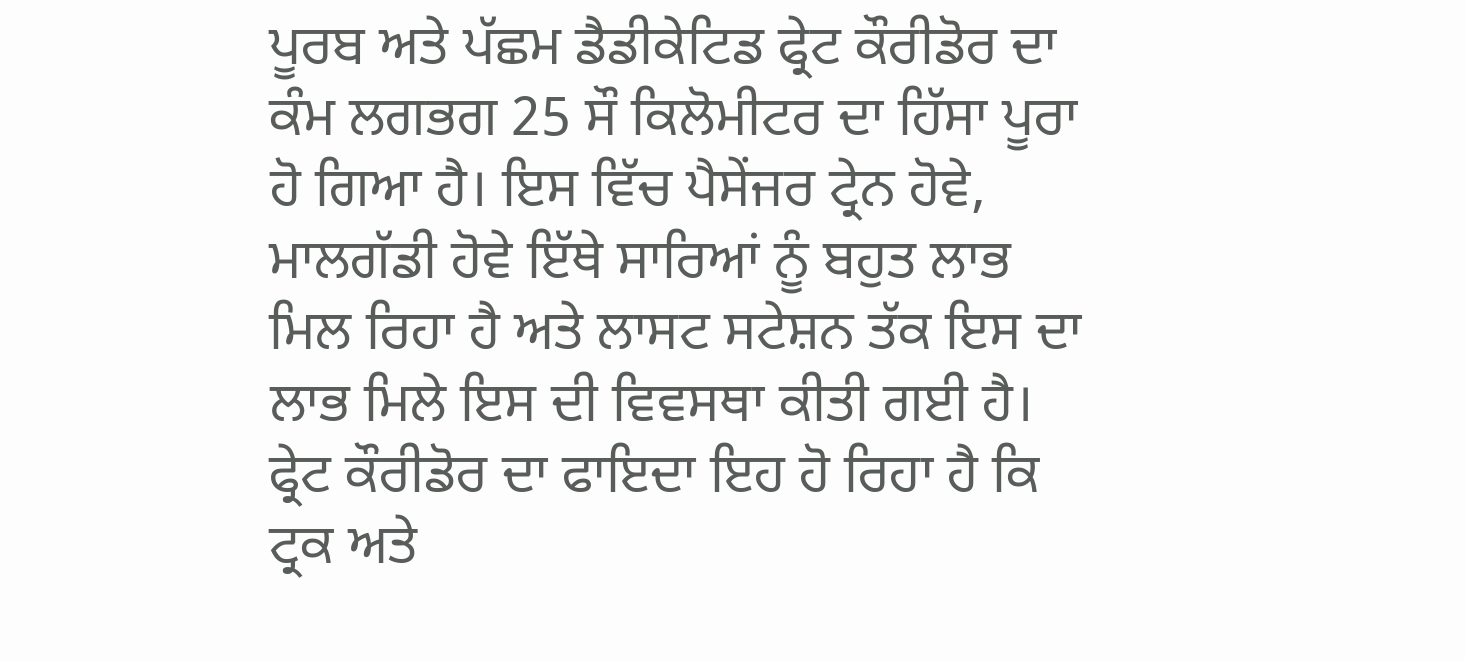ਪੂਰਬ ਅਤੇ ਪੱਛਮ ਡੈਡੀਕੇਟਿਡ ਫ੍ਰੇਟ ਕੌਰੀਡੋਰ ਦਾ ਕੰਮ ਲਗਭਗ 25 ਸੌ ਕਿਲੋਮੀਟਰ ਦਾ ਹਿੱਸਾ ਪੂਰਾ ਹੋ ਗਿਆ ਹੈ। ਇਸ ਵਿੱਚ ਪੈਸੇਂਜਰ ਟ੍ਰੇਨ ਹੋਵੇ, ਮਾਲਗੱਡੀ ਹੋਵੇ ਇੱਥੇ ਸਾਰਿਆਂ ਨੂੰ ਬਹੁਤ ਲਾਭ ਮਿਲ ਰਿਹਾ ਹੈ ਅਤੇ ਲਾਸਟ ਸਟੇਸ਼ਨ ਤੱਕ ਇਸ ਦਾ ਲਾਭ ਮਿਲੇ ਇਸ ਦੀ ਵਿਵਸਥਾ ਕੀਤੀ ਗਈ ਹੈ। ਫ੍ਰੇਟ ਕੌਰੀਡੋਰ ਦਾ ਫਾਇਦਾ ਇਹ ਹੋ ਰਿਹਾ ਹੈ ਕਿ ਟ੍ਰਕ ਅਤੇ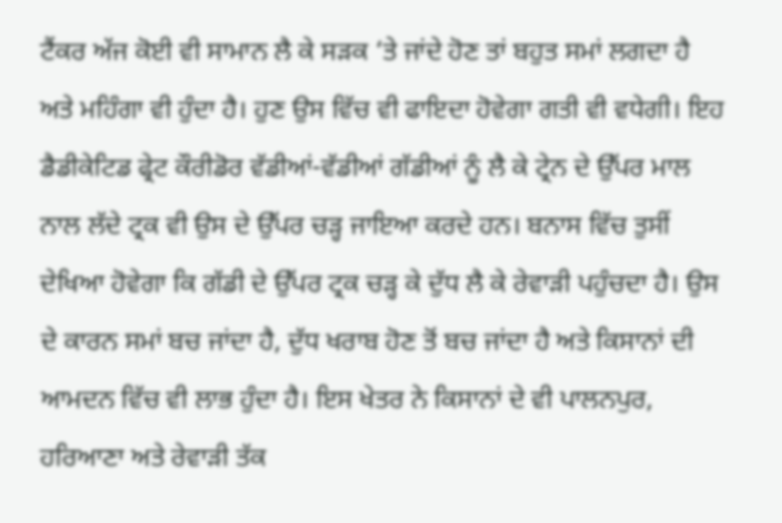ਟੈਂਕਰ ਅੱਜ ਕੋਈ ਵੀ ਸਾਮਾਨ ਲੈ ਕੇ ਸੜਕ ‘ਤੇ ਜਾਂਦੇ ਹੋਣ ਤਾਂ ਬਹੁਤ ਸਮਾਂ ਲਗਦਾ ਹੈ ਅਤੇ ਮਹਿੰਗਾ ਵੀ ਹੁੰਦਾ ਹੈ। ਹੁਣ ਉਸ ਵਿੱਚ ਵੀ ਫਾਇਦਾ ਹੋਵੇਗਾ ਗਤੀ ਵੀ ਵਧੇਗੀ। ਇਹ ਡੈਡੀਕੇਟਿਡ ਫ੍ਰੇਟ ਕੌਰੀਡੋਰ ਵੱਡੀਆਂ-ਵੱਡੀਆਂ ਗੱਡੀਆਂ ਨੂੰ ਲੈ ਕੇ ਟ੍ਰੇਨ ਦੇ ਉੱਪਰ ਮਾਲ ਨਾਲ ਲੱਦੇ ਟ੍ਰਕ ਵੀ ਉਸ ਦੇ ਉੱਪਰ ਚੜ੍ਹ ਜਾਇਆ ਕਰਦੇ ਹਨ। ਬਨਾਸ ਵਿੱਚ ਤੁਸੀਂ ਦੇਖਿਆ ਹੋਵੇਗਾ ਕਿ ਗੱਡੀ ਦੇ ਉੱਪਰ ਟ੍ਰਕ ਚੜ੍ਹ ਕੇ ਦੁੱਧ ਲੈ ਕੇ ਰੇਵਾੜੀ ਪਹੁੰਚਦਾ ਹੈ। ਉਸ ਦੇ ਕਾਰਨ ਸਮਾਂ ਬਚ ਜਾਂਦਾ ਹੈ, ਦੁੱਧ ਖਰਾਬ ਹੋਣ ਤੋਂ ਬਚ ਜਾਂਦਾ ਹੈ ਅਤੇ ਕਿਸਾਨਾਂ ਦੀ ਆਮਦਨ ਵਿੱਚ ਵੀ ਲਾਭ ਹੁੰਦਾ ਹੈ। ਇਸ ਖੇਤਰ ਨੇ ਕਿਸਾਨਾਂ ਦੇ ਵੀ ਪਾਲਨਪੁਰ, ਹਰਿਆਣਾ ਅਤੇ ਰੇਵਾੜੀ ਤੱਕ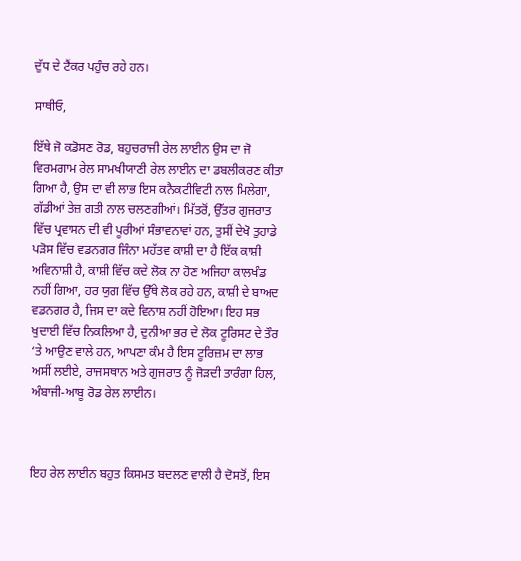ਦੁੱਧ ਦੇ ਟੈਂਕਰ ਪਹੁੰਚ ਰਹੇ ਹਨ।

ਸਾਥੀਓ,

ਇੱਥੇ ਜੋ ਕਡੋਸਣ ਰੋਡ, ਬਹੁਚਰਾਜੀ ਰੇਲ ਲਾਈਨ ਉਸ ਦਾ ਜੋ ਵਿਰਮਗਾਮ ਰੇਲ ਸਾਮਖੀਯਾਣੀ ਰੇਲ ਲਾਈਨ ਦਾ ਡਬਲੀਕਰਣ ਕੀਤਾ ਗਿਆ ਹੈ, ਉਸ ਦਾ ਵੀ ਲਾਭ ਇਸ ਕਨੈਕਟੀਵਿਟੀ ਨਾਲ ਮਿਲੇਗਾ, ਗੱਡੀਆਂ ਤੇਜ਼ ਗਤੀ ਨਾਲ ਚਲਣਗੀਆਂ। ਮਿੱਤਰੋਂ, ਉੱਤਰ ਗੁਜਰਾਤ ਵਿੱਚ ਪ੍ਰਵਾਸਨ ਦੀ ਵੀ ਪੂਰੀਆਂ ਸੰਭਾਵਨਾਵਾਂ ਹਨ, ਤੁਸੀਂ ਦੇਖੋ ਤੁਹਾਡੇ ਪੜੋਸ ਵਿੱਚ ਵਡਨਗਰ ਜਿੰਨਾ ਮਹੱਤਵ ਕਾਸ਼ੀ ਦਾ ਹੈ ਇੱਕ ਕਾਸ਼ੀ ਅਵਿਨਾਸ਼ੀ ਹੈ, ਕਾਸ਼ੀ ਵਿੱਚ ਕਦੇ ਲੋਕ ਨਾ ਹੋਣ ਅਜਿਹਾ ਕਾਲਖੰਡ ਨਹੀਂ ਗਿਆ, ਹਰ ਯੁਗ ਵਿੱਚ ਉੱਥੇ ਲੋਕ ਰਹੇ ਹਨ, ਕਾਸ਼ੀ ਦੇ ਬਾਅਦ ਵਡਨਗਰ ਹੈ, ਜਿਸ ਦਾ ਕਦੇ ਵਿਨਾਸ਼ ਨਹੀਂ ਹੋਇਆ। ਇਹ ਸਭ ਖੁਦਾਈ ਵਿੱਚ ਨਿਕਲਿਆ ਹੈ, ਦੁਨੀਆ ਭਰ ਦੇ ਲੋਕ ਟੂਰਿਸਟ ਦੇ ਤੌਰ ‘ਤੇ ਆਉਣ ਵਾਲੇ ਹਨ, ਆਪਣਾ ਕੰਮ ਹੈ ਇਸ ਟੂਰਿਜ਼ਮ ਦਾ ਲਾਭ ਅਸੀਂ ਲਈਏ, ਰਾਜਸਥਾਨ ਅਤੇ ਗੁਜਰਾਤ ਨੂੰ ਜੋੜਦੀ ਤਾਰੰਗਾ ਹਿਲ, ਅੰਬਾਜੀ-ਆਬੂ ਰੋਡ ਰੇਲ ਲਾਈਨ।



ਇਹ ਰੇਲ ਲਾਈਨ ਬਹੁਤ ਕਿਸਮਤ ਬਦਲਣ ਵਾਲੀ ਹੈ ਦੋਸਤੋਂ, ਇਸ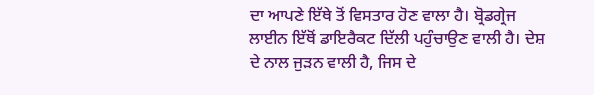ਦਾ ਆਪਣੇ ਇੱਥੇ ਤੋਂ ਵਿਸਤਾਰ ਹੋਣ ਵਾਲਾ ਹੈ। ਬ੍ਰੋਡਗ੍ਰੇਜ ਲਾਈਨ ਇੱਥੋਂ ਡਾਇਰੈਕਟ ਦਿੱਲੀ ਪਹੁੰਚਾਉਣ ਵਾਲੀ ਹੈ। ਦੇਸ਼ ਦੇ ਨਾਲ ਜੁੜਨ ਵਾਲੀ ਹੈ, ਜਿਸ ਦੇ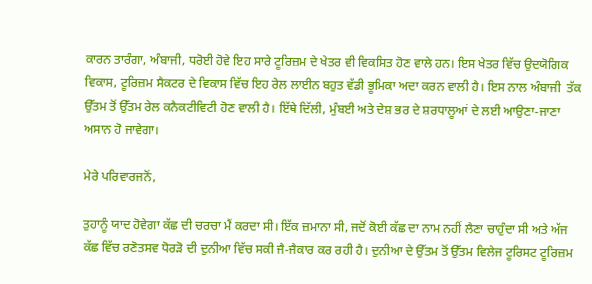ਕਾਰਨ ਤਾਰੰਗਾ, ਅੰਬਾਜੀ, ਧਰੋਈ ਹੋਵੇ ਇਹ ਸਾਰੇ ਟੂਰਿਜ਼ਮ ਦੇ ਖੇਤਰ ਵੀ ਵਿਕਸਿਤ ਹੋਣ ਵਾਲੇ ਹਨ। ਇਸ ਖੇਤਰ ਵਿੱਚ ਉਦਯੋਗਿਕ ਵਿਕਾਸ, ਟੂਰਿਜ਼ਮ ਸੈਕਟਰ ਦੇ ਵਿਕਾਸ ਵਿੱਚ ਇਹ ਰੇਲ ਲਾਈਨ ਬਹੁਤ ਵੱਡੀ ਭੂਮਿਕਾ ਅਦਾ ਕਰਨ ਵਾਲੀ ਹੈ। ਇਸ ਨਾਲ ਅੰਬਾਜੀ  ਤੱਕ ਉੱਤਮ ਤੋਂ ਉੱਤਮ ਰੇਲ ਕਨੈਕਟੀਵਿਟੀ ਹੋਣ ਵਾਲੀ ਹੈ। ਇੱਥੇ ਦਿੱਲੀ, ਮੁੰਬਈ ਅਤੇ ਦੇਸ਼ ਭਰ ਦੇ ਸ਼ਰਧਾਲੂਆਂ ਦੇ ਲਈ ਆਉਣਾ-ਜਾਣਾ ਅਸਾਨ ਹੋ ਜਾਵੇਗਾ।

ਮੇਰੇ ਪਰਿਵਾਰਜਨੋਂ,

ਤੁਹਾਨੂੰ ਯਾਦ ਹੋਵੇਗਾ ਕੱਛ ਦੀ ਚਰਚਾ ਮੈਂ ਕਰਦਾ ਸੀ। ਇੱਕ ਜ਼ਮਾਨਾ ਸੀ, ਜਦੋਂ ਕੋਈ ਕੱਛ ਦਾ ਨਾਮ ਨਹੀਂ ਲੈਣਾ ਚਾਹੁੰਦਾ ਸੀ ਅਤੇ ਅੱਜ ਕੱਛ ਵਿੱਚ ਰਣੋਤਸਵ ਧੋਰੜੋ ਦੀ ਦੁਨੀਆ ਵਿੱਚ ਸਕੀ ਜੈ-ਜੈਕਾਰ ਕਰ ਰਹੀ ਹੈ। ਦੁਨੀਆ ਦੇ ਉੱਤਮ ਤੋਂ ਉੱਤਮ ਵਿਲੇਜ ਟੂਰਿਸਟ ਟੂਰਿਜ਼ਮ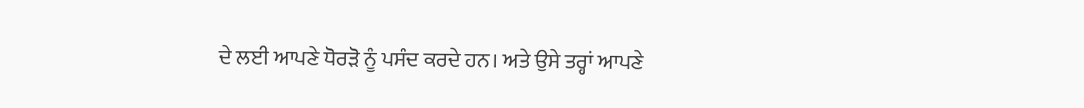ਦੇ ਲਈ ਆਪਣੇ ਧੋਰੜੋ ਨੂੰ ਪਸੰਦ ਕਰਦੇ ਹਨ। ਅਤੇ ਉਸੇ ਤਰ੍ਹਾਂ ਆਪਣੇ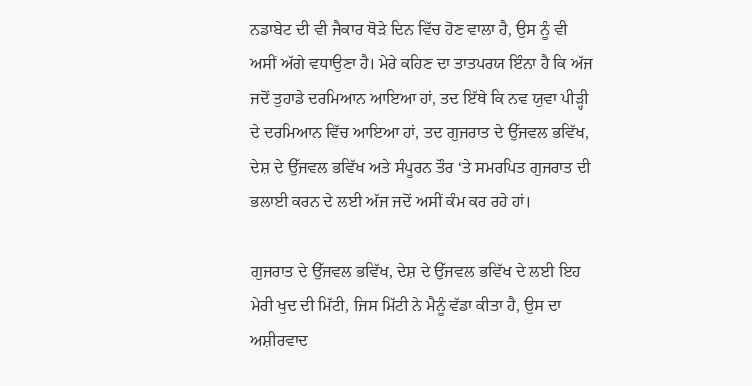ਨਡਾਬੇਟ ਦੀ ਵੀ ਜੈਕਾਰ ਥੋੜੇ ਦਿਨ ਵਿੱਚ ਹੋਣ ਵਾਲਾ ਹੈ, ਉਸ ਨੂੰ ਵੀ ਅਸੀਂ ਅੱਗੇ ਵਧਾਉਣਾ ਹੈ। ਮੇਰੇ ਕਹਿਣ ਦਾ ਤਾਤਪਰਯ ਇੰਨਾ ਹੈ ਕਿ ਅੱਜ ਜਦੋਂ ਤੁਹਾਡੇ ਦਰਮਿਆਨ ਆਇਆ ਹਾਂ, ਤਦ ਇੱਥੇ ਕਿ ਨਵ ਯੁਵਾ ਪੀੜ੍ਹੀ ਦੇ ਦਰਮਿਆਨ ਵਿੱਚ ਆਇਆ ਹਾਂ, ਤਦ ਗੁਜਰਾਤ ਦੇ ਉੱਜਵਲ ਭਵਿੱਖ, ਦੇਸ਼ ਦੇ ਉੱਜਵਲ ਭਵਿੱਖ ਅਤੇ ਸੰਪੂਰਨ ਤੌਰ ‘ਤੇ ਸਮਰਪਿਤ ਗੁਜਰਾਤ ਦੀ ਭਲਾਈ ਕਰਨ ਦੇ ਲਈ ਅੱਜ ਜਦੋਂ ਅਸੀਂ ਕੰਮ ਕਰ ਰਹੇ ਹਾਂ।

ਗੁਜਰਾਤ ਦੇ ਉੱਜਵਲ ਭਵਿੱਖ, ਦੇਸ਼ ਦੇ ਉੱਜਵਲ ਭਵਿੱਖ ਦੇ ਲਈ ਇਹ ਮੇਰੀ ਖੁਦ ਦੀ ਮਿੱਟੀ, ਜਿਸ ਮਿੱਟੀ ਨੇ ਮੈਨੂੰ ਵੱਡਾ ਕੀਤਾ ਹੈ, ਉਸ ਦਾ ਅਸ਼ੀਰਵਾਦ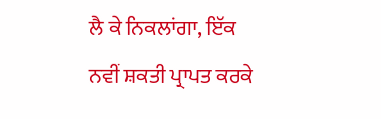ਲੈ ਕੇ ਨਿਕਲਾਂਗਾ, ਇੱਕ ਨਵੀਂ ਸ਼ਕਤੀ ਪ੍ਰਾਪਤ ਕਰਕੇ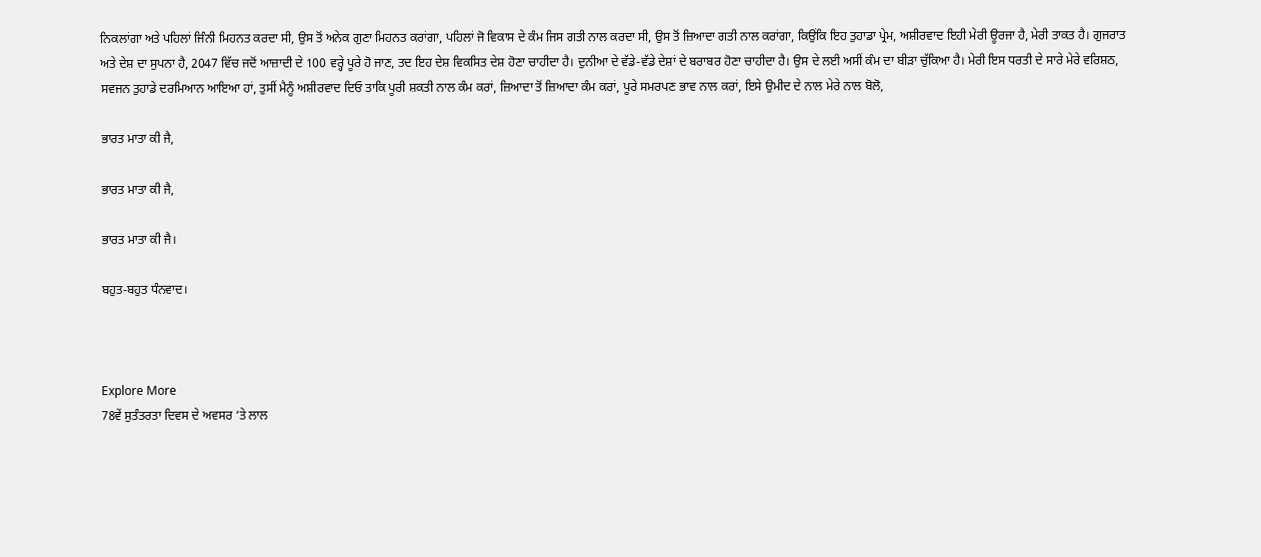ਨਿਕਲਾਂਗਾ ਅਤੇ ਪਹਿਲਾਂ ਜਿੰਨੀ ਮਿਹਨਤ ਕਰਦਾ ਸੀ, ਉਸ ਤੋਂ ਅਨੇਕ ਗੁਣਾ ਮਿਹਨਤ ਕਰਾਂਗਾ, ਪਹਿਲਾਂ ਜੋ ਵਿਕਾਸ ਦੇ ਕੰਮ ਜਿਸ ਗਤੀ ਨਾਲ ਕਰਦਾ ਸੀ, ਉਸ ਤੋਂ ਜ਼ਿਆਦਾ ਗਤੀ ਨਾਲ ਕਰਾਂਗਾ, ਕਿਉਂਕਿ ਇਹ ਤੁਹਾਡਾ ਪ੍ਰੇਮ, ਅਸ਼ੀਰਵਾਦ ਇਹੀ ਮੇਰੀ ਊਰਜਾ ਹੈ, ਮੇਰੀ ਤਾਕਤ ਹੈ। ਗੁਜਰਾਤ ਅਤੇ ਦੇਸ਼ ਦਾ ਸੁਪਨਾ ਹੈ, 2047 ਵਿੱਚ ਜਦੋਂ ਆਜ਼ਾਦੀ ਦੇ 100 ਵਰ੍ਹੇ ਪੂਰੇ ਹੋ ਜਾਣ, ਤਦ ਇਹ ਦੇਸ਼ ਵਿਕਸਿਤ ਦੇਸ਼ ਹੋਣਾ ਚਾਹੀਦਾ ਹੈ। ਦੁਨੀਆ ਦੇ ਵੱਡੇ-ਵੱਡੇ ਦੇਸ਼ਾਂ ਦੇ ਬਰਾਬਰ ਹੋਣਾ ਚਾਹੀਦਾ ਹੈ। ਉਸ ਦੇ ਲਈ ਅਸੀਂ ਕੰਮ ਦਾ ਬੀੜਾ ਚੁੱਕਿਆ ਹੈ। ਮੇਰੀ ਇਸ ਧਰਤੀ ਦੇ ਸਾਰੇ ਮੇਰੇ ਵਰਿਸ਼ਠ, ਸਵਜਨ ਤੁਹਾਡੇ ਦਰਮਿਆਨ ਆਇਆ ਹਾਂ, ਤੁਸੀਂ ਮੈਨੂੰ ਅਸ਼ੀਰਵਾਦ ਦਿਓ ਤਾਕਿ ਪੂਰੀ ਸ਼ਕਤੀ ਨਾਲ ਕੰਮ ਕਰਾਂ, ਜ਼ਿਆਦਾ ਤੋਂ ਜ਼ਿਆਦਾ ਕੰਮ ਕਰਾਂ, ਪੂਰੇ ਸਮਰਪਣ ਭਾਵ ਨਾਲ ਕਰਾਂ, ਇਸੇ ਉਮੀਦ ਦੇ ਨਾਲ ਮੇਰੇ ਨਾਲ ਬੋਲੋ,

ਭਾਰਤ ਮਾਤਾ ਕੀ ਜੈ,

ਭਾਰਤ ਮਾਤਾ ਕੀ ਜੈ,

ਭਾਰਤ ਮਾਤਾ ਕੀ ਜੈ।

ਬਹੁਤ-ਬਹੁਤ ਧੰਨਵਾਦ।



Explore More
78ਵੇਂ ਸੁਤੰਤਰਤਾ ਦਿਵਸ ਦੇ ਅਵਸਰ ‘ਤੇ ਲਾਲ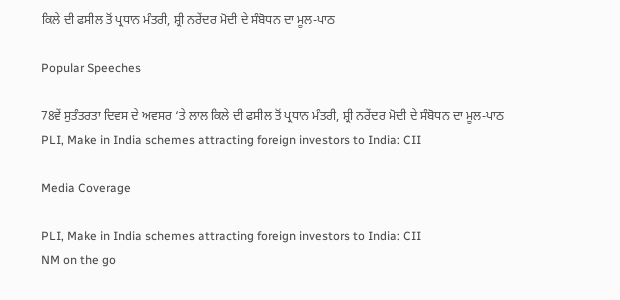ਕਿਲੇ ਦੀ ਫਸੀਲ ਤੋਂ ਪ੍ਰਧਾਨ ਮੰਤਰੀ, ਸ਼੍ਰੀ ਨਰੇਂਦਰ ਮੋਦੀ ਦੇ ਸੰਬੋਧਨ ਦਾ ਮੂਲ-ਪਾਠ

Popular Speeches

78ਵੇਂ ਸੁਤੰਤਰਤਾ ਦਿਵਸ ਦੇ ਅਵਸਰ ‘ਤੇ ਲਾਲ ਕਿਲੇ ਦੀ ਫਸੀਲ ਤੋਂ ਪ੍ਰਧਾਨ ਮੰਤਰੀ, ਸ਼੍ਰੀ ਨਰੇਂਦਰ ਮੋਦੀ ਦੇ ਸੰਬੋਧਨ ਦਾ ਮੂਲ-ਪਾਠ
PLI, Make in India schemes attracting foreign investors to India: CII

Media Coverage

PLI, Make in India schemes attracting foreign investors to India: CII
NM on the go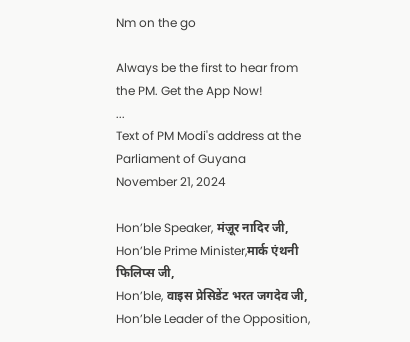Nm on the go

Always be the first to hear from the PM. Get the App Now!
...
Text of PM Modi's address at the Parliament of Guyana
November 21, 2024

Hon’ble Speaker, मंज़ूर नादिर जी,
Hon’ble Prime Minister,मार्क एंथनी फिलिप्स जी,
Hon’ble, वाइस प्रेसिडेंट भरत जगदेव जी,
Hon’ble Leader of the Opposition,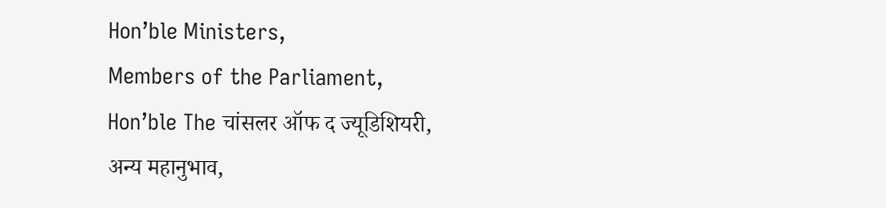Hon’ble Ministers,
Members of the Parliament,
Hon’ble The चांसलर ऑफ द ज्यूडिशियरी,
अन्य महानुभाव,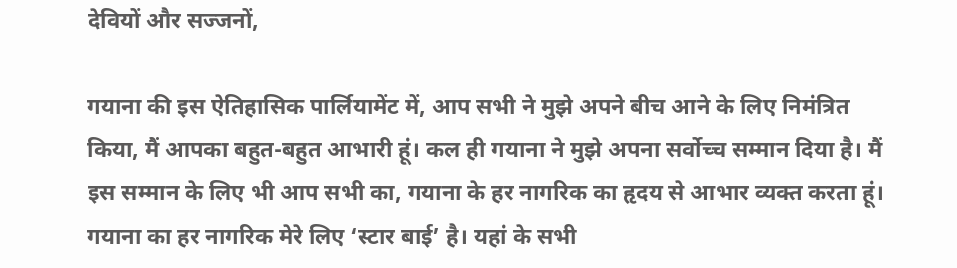देवियों और सज्जनों,

गयाना की इस ऐतिहासिक पार्लियामेंट में, आप सभी ने मुझे अपने बीच आने के लिए निमंत्रित किया, मैं आपका बहुत-बहुत आभारी हूं। कल ही गयाना ने मुझे अपना सर्वोच्च सम्मान दिया है। मैं इस सम्मान के लिए भी आप सभी का, गयाना के हर नागरिक का हृदय से आभार व्यक्त करता हूं। गयाना का हर नागरिक मेरे लिए ‘स्टार बाई’ है। यहां के सभी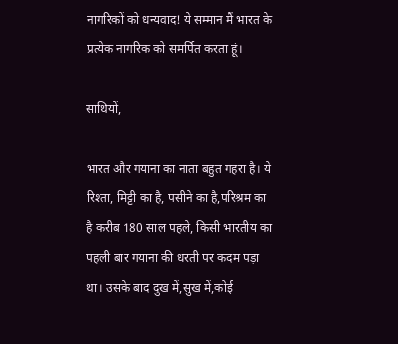नागरिकों को धन्यवाद! ये सम्मान मैं भारत के प्रत्येक नागरिक को समर्पित करता हूं।

साथियों,

भारत और गयाना का नाता बहुत गहरा है। ये रिश्ता, मिट्टी का है, पसीने का है,परिश्रम का है करीब 180 साल पहले, किसी भारतीय का पहली बार गयाना की धरती पर कदम पड़ा था। उसके बाद दुख में,सुख में,कोई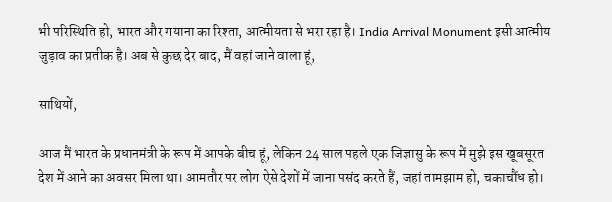भी परिस्थिति हो, भारत और गयाना का रिश्ता, आत्मीयता से भरा रहा है। India Arrival Monument इसी आत्मीय जुड़ाव का प्रतीक है। अब से कुछ देर बाद, मैं वहां जाने वाला हूं,

साथियों,

आज मैं भारत के प्रधानमंत्री के रूप में आपके बीच हूं, लेकिन 24 साल पहले एक जिज्ञासु के रूप में मुझे इस खूबसूरत देश में आने का अवसर मिला था। आमतौर पर लोग ऐसे देशों में जाना पसंद करते हैं, जहां तामझाम हो, चकाचौंध हो।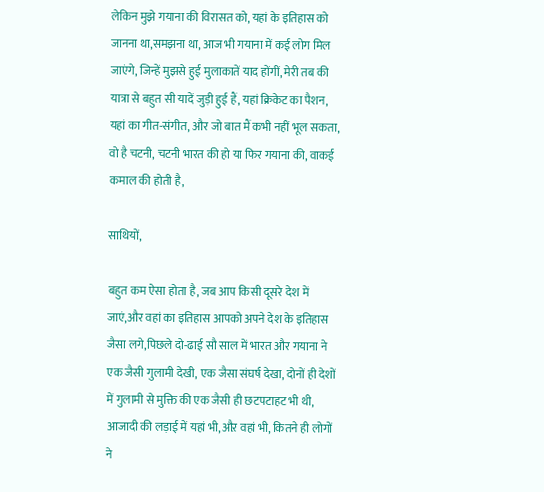लेकिन मुझे गयाना की विरासत को, यहां के इतिहास को जानना था,समझना था, आज भी गयाना में कई लोग मिल जाएंगे, जिन्हें मुझसे हुई मुलाकातें याद होंगीं, मेरी तब की यात्रा से बहुत सी यादें जुड़ी हुई हैं, यहां क्रिकेट का पैशन, यहां का गीत-संगीत, और जो बात मैं कभी नहीं भूल सकता, वो है चटनी, चटनी भारत की हो या फिर गयाना की, वाकई कमाल की होती है,

साथियों,

बहुत कम ऐसा होता है, जब आप किसी दूसरे देश में जाएं,और वहां का इतिहास आपको अपने देश के इतिहास जैसा लगे,पिछले दो-ढाई सौ साल में भारत और गयाना ने एक जैसी गुलामी देखी, एक जैसा संघर्ष देखा, दोनों ही देशों में गुलामी से मुक्ति की एक जैसी ही छटपटाहट भी थी, आजादी की लड़ाई में यहां भी,औऱ वहां भी, कितने ही लोगों ने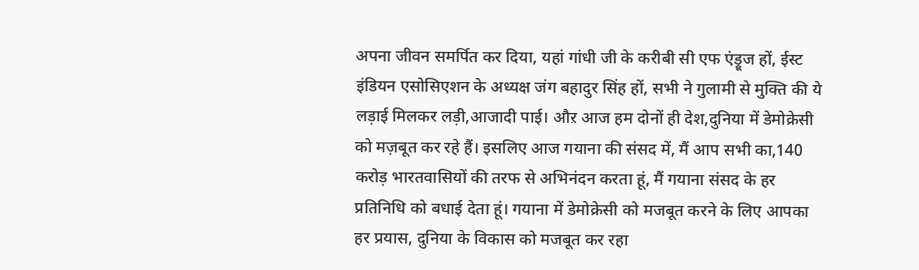अपना जीवन समर्पित कर दिया, यहां गांधी जी के करीबी सी एफ एंड्रूज हों, ईस्ट इंडियन एसोसिएशन के अध्यक्ष जंग बहादुर सिंह हों, सभी ने गुलामी से मुक्ति की ये लड़ाई मिलकर लड़ी,आजादी पाई। औऱ आज हम दोनों ही देश,दुनिया में डेमोक्रेसी को मज़बूत कर रहे हैं। इसलिए आज गयाना की संसद में, मैं आप सभी का,140 करोड़ भारतवासियों की तरफ से अभिनंदन करता हूं, मैं गयाना संसद के हर प्रतिनिधि को बधाई देता हूं। गयाना में डेमोक्रेसी को मजबूत करने के लिए आपका हर प्रयास, दुनिया के विकास को मजबूत कर रहा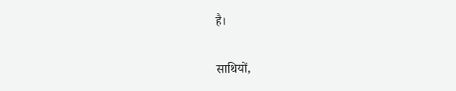है।

साथियों,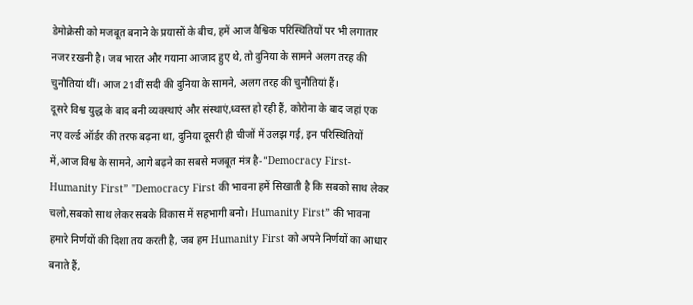डेमोक्रेसी को मजबूत बनाने के प्रयासों के बीच, हमें आज वैश्विक परिस्थितियों पर भी लगातार नजर ऱखनी है। जब भारत और गयाना आजाद हुए थे, तो दुनिया के सामने अलग तरह की चुनौतियां थीं। आज 21वीं सदी की दुनिया के सामने, अलग तरह की चुनौतियां हैं।
दूसरे विश्व युद्ध के बाद बनी व्यवस्थाएं और संस्थाएं,ध्वस्त हो रही हैं, कोरोना के बाद जहां एक नए वर्ल्ड ऑर्डर की तरफ बढ़ना था, दुनिया दूसरी ही चीजों में उलझ गई, इन परिस्थितियों में,आज विश्व के सामने, आगे बढ़ने का सबसे मजबूत मंत्र है-"Democracy First- Humanity First” "Democracy First की भावना हमें सिखाती है कि सबको साथ लेकर चलो,सबको साथ लेकर सबके विकास में सहभागी बनो। Humanity First” की भावना हमारे निर्णयों की दिशा तय करती है, जब हम Humanity First को अपने निर्णयों का आधार बनाते हैं,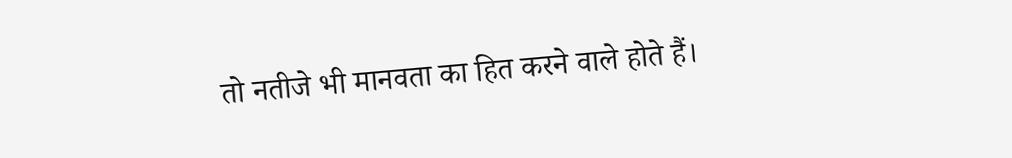तो नतीजे भी मानवता का हित करने वाले होते हैं।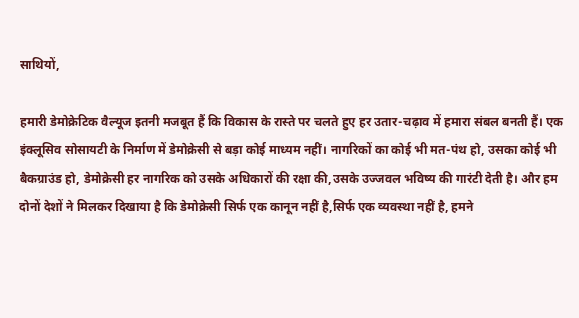साथियों,

हमारी डेमोक्रेटिक वैल्यूज इतनी मजबूत हैं कि विकास के रास्ते पर चलते हुए हर उतार-चढ़ाव में हमारा संबल बनती हैं। एक इंक्लूसिव सोसायटी के निर्माण में डेमोक्रेसी से बड़ा कोई माध्यम नहीं। नागरिकों का कोई भी मत-पंथ हो, उसका कोई भी बैकग्राउंड हो, डेमोक्रेसी हर नागरिक को उसके अधिकारों की रक्षा की,उसके उज्जवल भविष्य की गारंटी देती है। और हम दोनों देशों ने मिलकर दिखाया है कि डेमोक्रेसी सिर्फ एक कानून नहीं है,सिर्फ एक व्यवस्था नहीं है, हमने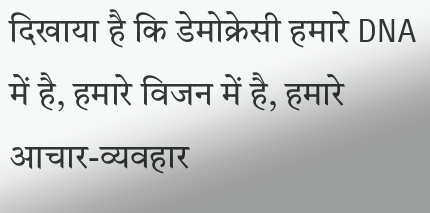दिखाया है कि डेमोक्रेसी हमारे DNA में है, हमारे विजन में है, हमारे आचार-व्यवहार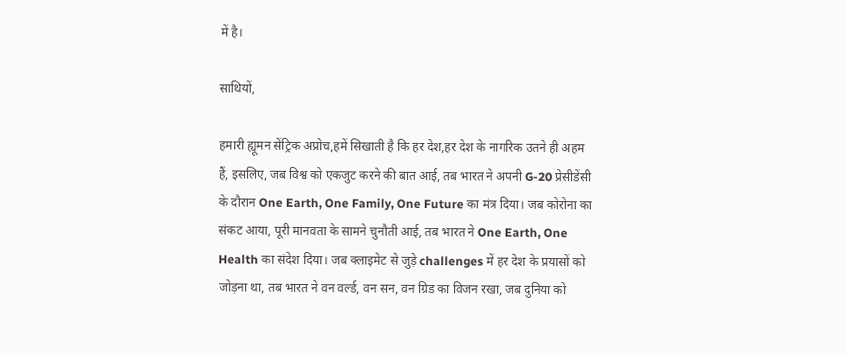में है।

साथियों,

हमारी ह्यूमन सेंट्रिक अप्रोच,हमें सिखाती है कि हर देश,हर देश के नागरिक उतने ही अहम हैं, इसलिए, जब विश्व को एकजुट करने की बात आई, तब भारत ने अपनी G-20 प्रेसीडेंसी के दौरान One Earth, One Family, One Future का मंत्र दिया। जब कोरोना का संकट आया, पूरी मानवता के सामने चुनौती आई, तब भारत ने One Earth, One Health का संदेश दिया। जब क्लाइमेट से जुड़े challenges में हर देश के प्रयासों को जोड़ना था, तब भारत ने वन वर्ल्ड, वन सन, वन ग्रिड का विजन रखा, जब दुनिया को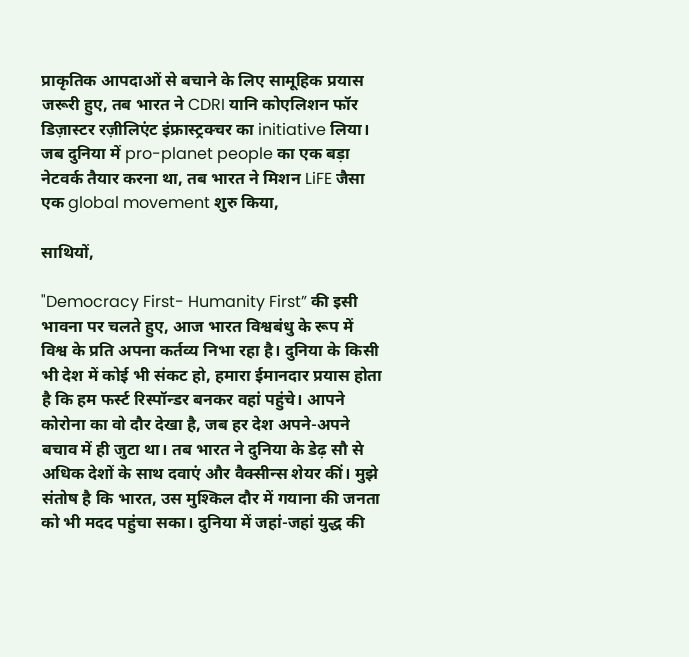प्राकृतिक आपदाओं से बचाने के लिए सामूहिक प्रयास जरूरी हुए, तब भारत ने CDRI यानि कोएलिशन फॉर डिज़ास्टर रज़ीलिएंट इंफ्रास्ट्रक्चर का initiative लिया। जब दुनिया में pro-planet people का एक बड़ा नेटवर्क तैयार करना था, तब भारत ने मिशन LiFE जैसा एक global movement शुरु किया,

साथियों,

"Democracy First- Humanity First” की इसी भावना पर चलते हुए, आज भारत विश्वबंधु के रूप में विश्व के प्रति अपना कर्तव्य निभा रहा है। दुनिया के किसी भी देश में कोई भी संकट हो, हमारा ईमानदार प्रयास होता है कि हम फर्स्ट रिस्पॉन्डर बनकर वहां पहुंचे। आपने कोरोना का वो दौर देखा है, जब हर देश अपने-अपने बचाव में ही जुटा था। तब भारत ने दुनिया के डेढ़ सौ से अधिक देशों के साथ दवाएं और वैक्सीन्स शेयर कीं। मुझे संतोष है कि भारत, उस मुश्किल दौर में गयाना की जनता को भी मदद पहुंचा सका। दुनिया में जहां-जहां युद्ध की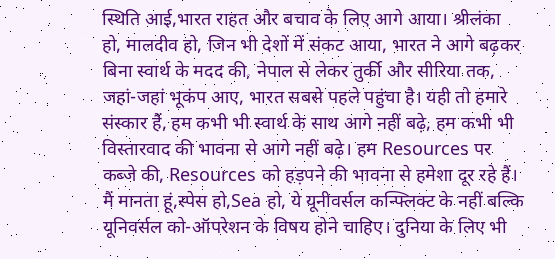स्थिति आई,भारत राहत और बचाव के लिए आगे आया। श्रीलंका हो, मालदीव हो, जिन भी देशों में संकट आया, भारत ने आगे बढ़कर बिना स्वार्थ के मदद की, नेपाल से लेकर तुर्की और सीरिया तक, जहां-जहां भूकंप आए, भारत सबसे पहले पहुंचा है। यही तो हमारे संस्कार हैं, हम कभी भी स्वार्थ के साथ आगे नहीं बढ़े, हम कभी भी विस्तारवाद की भावना से आगे नहीं बढ़े। हम Resources पर कब्जे की, Resources को हड़पने की भावना से हमेशा दूर रहे हैं। मैं मानता हूं,स्पेस हो,Sea हो, ये यूनीवर्सल कन्फ्लिक्ट के नहीं बल्कि यूनिवर्सल को-ऑपरेशन के विषय होने चाहिए। दुनिया के लिए भी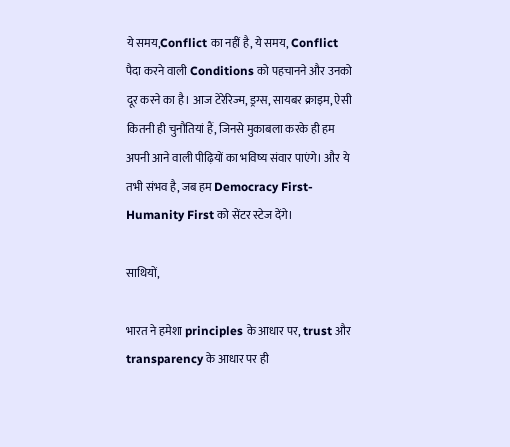ये समय,Conflict का नहीं है, ये समय, Conflict पैदा करने वाली Conditions को पहचानने और उनको दूर करने का है। आज टेरेरिज्म, ड्रग्स, सायबर क्राइम, ऐसी कितनी ही चुनौतियां हैं, जिनसे मुकाबला करके ही हम अपनी आने वाली पीढ़ियों का भविष्य संवार पाएंगे। और ये तभी संभव है, जब हम Democracy First- Humanity First को सेंटर स्टेज देंगे।

साथियों,

भारत ने हमेशा principles के आधार पर, trust और transparency के आधार पर ही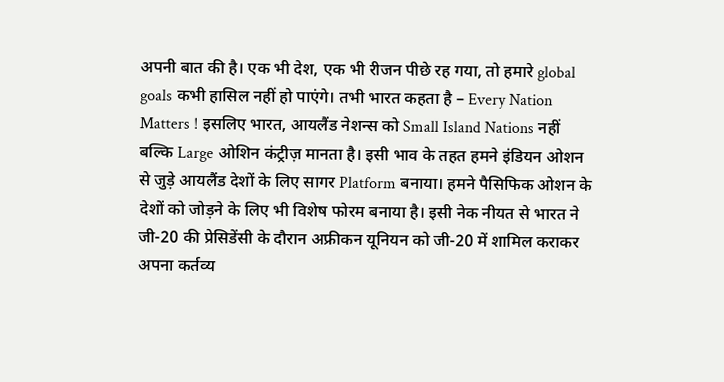अपनी बात की है। एक भी देश, एक भी रीजन पीछे रह गया, तो हमारे global goals कभी हासिल नहीं हो पाएंगे। तभी भारत कहता है – Every Nation Matters ! इसलिए भारत, आयलैंड नेशन्स को Small Island Nations नहीं बल्कि Large ओशिन कंट्रीज़ मानता है। इसी भाव के तहत हमने इंडियन ओशन से जुड़े आयलैंड देशों के लिए सागर Platform बनाया। हमने पैसिफिक ओशन के देशों को जोड़ने के लिए भी विशेष फोरम बनाया है। इसी नेक नीयत से भारत ने जी-20 की प्रेसिडेंसी के दौरान अफ्रीकन यूनियन को जी-20 में शामिल कराकर अपना कर्तव्य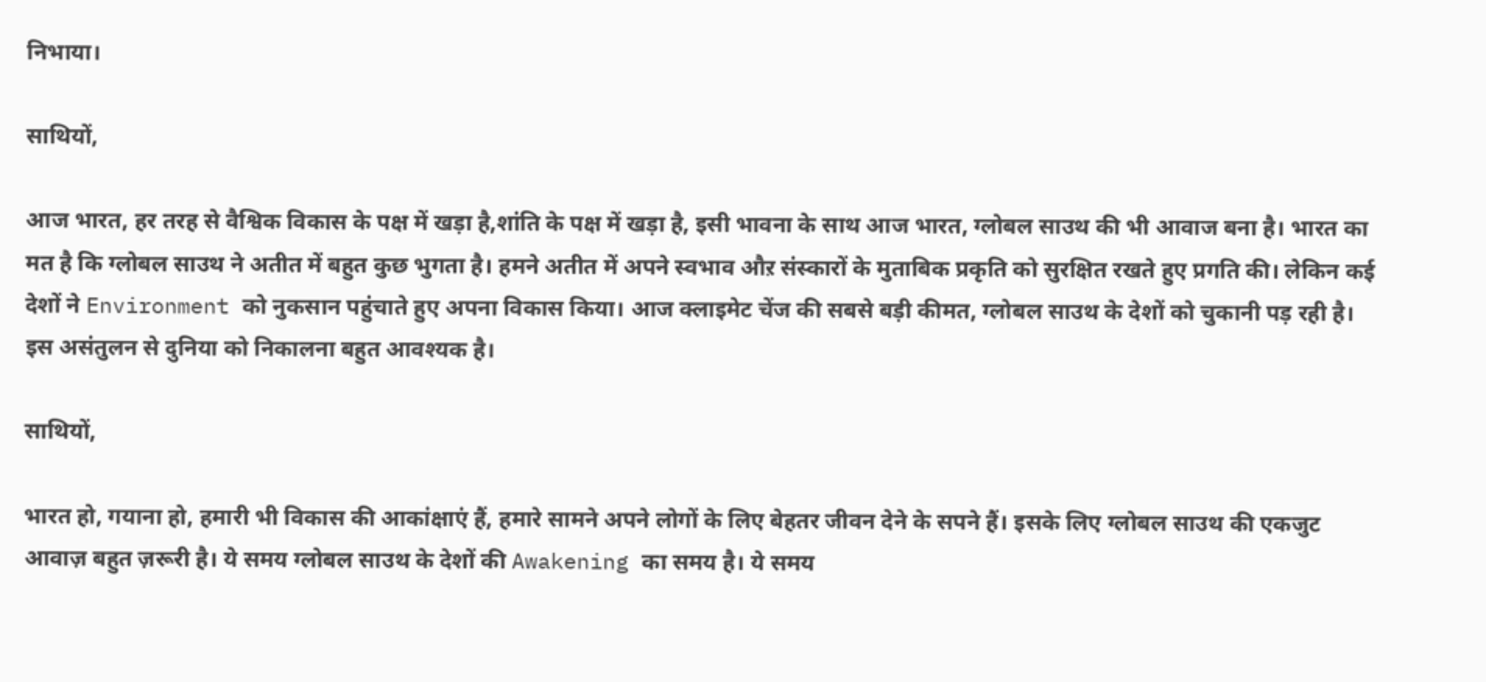निभाया।

साथियों,

आज भारत, हर तरह से वैश्विक विकास के पक्ष में खड़ा है,शांति के पक्ष में खड़ा है, इसी भावना के साथ आज भारत, ग्लोबल साउथ की भी आवाज बना है। भारत का मत है कि ग्लोबल साउथ ने अतीत में बहुत कुछ भुगता है। हमने अतीत में अपने स्वभाव औऱ संस्कारों के मुताबिक प्रकृति को सुरक्षित रखते हुए प्रगति की। लेकिन कई देशों ने Environment को नुकसान पहुंचाते हुए अपना विकास किया। आज क्लाइमेट चेंज की सबसे बड़ी कीमत, ग्लोबल साउथ के देशों को चुकानी पड़ रही है। इस असंतुलन से दुनिया को निकालना बहुत आवश्यक है।

साथियों,

भारत हो, गयाना हो, हमारी भी विकास की आकांक्षाएं हैं, हमारे सामने अपने लोगों के लिए बेहतर जीवन देने के सपने हैं। इसके लिए ग्लोबल साउथ की एकजुट आवाज़ बहुत ज़रूरी है। ये समय ग्लोबल साउथ के देशों की Awakening का समय है। ये समय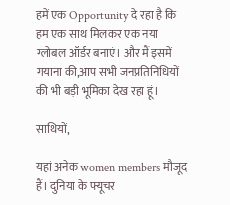हमें एक Opportunity दे रहा है कि हम एक साथ मिलकर एक नया ग्लोबल ऑर्डर बनाएं। और मैं इसमें गयाना की,आप सभी जनप्रतिनिधियों की भी बड़ी भूमिका देख रहा हूं।

साथियों,

यहां अनेक women members मौजूद हैं। दुनिया के फ्यूचर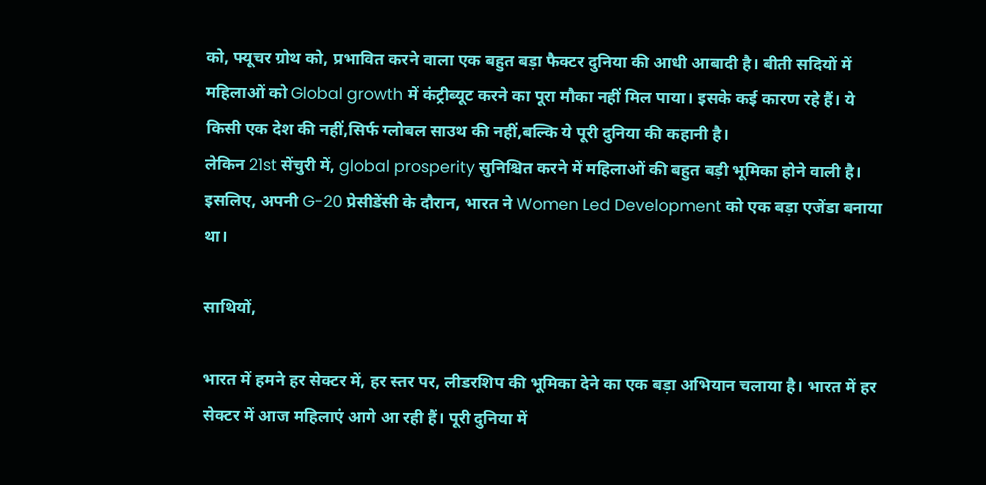को, फ्यूचर ग्रोथ को, प्रभावित करने वाला एक बहुत बड़ा फैक्टर दुनिया की आधी आबादी है। बीती सदियों में महिलाओं को Global growth में कंट्रीब्यूट करने का पूरा मौका नहीं मिल पाया। इसके कई कारण रहे हैं। ये किसी एक देश की नहीं,सिर्फ ग्लोबल साउथ की नहीं,बल्कि ये पूरी दुनिया की कहानी है।
लेकिन 21st सेंचुरी में, global prosperity सुनिश्चित करने में महिलाओं की बहुत बड़ी भूमिका होने वाली है। इसलिए, अपनी G-20 प्रेसीडेंसी के दौरान, भारत ने Women Led Development को एक बड़ा एजेंडा बनाया था।

साथियों,

भारत में हमने हर सेक्टर में, हर स्तर पर, लीडरशिप की भूमिका देने का एक बड़ा अभियान चलाया है। भारत में हर सेक्टर में आज महिलाएं आगे आ रही हैं। पूरी दुनिया में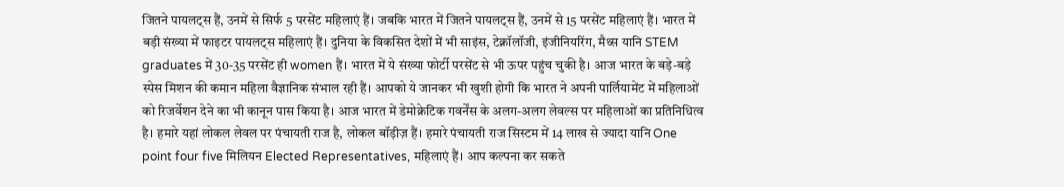जितने पायलट्स हैं, उनमें से सिर्फ 5 परसेंट महिलाएं हैं। जबकि भारत में जितने पायलट्स हैं, उनमें से 15 परसेंट महिलाएं हैं। भारत में बड़ी संख्या में फाइटर पायलट्स महिलाएं हैं। दुनिया के विकसित देशों में भी साइंस, टेक्नॉलॉजी, इंजीनियरिंग, मैथ्स यानि STEM graduates में 30-35 परसेंट ही women हैं। भारत में ये संख्या फोर्टी परसेंट से भी ऊपर पहुंच चुकी है। आज भारत के बड़े-बड़े स्पेस मिशन की कमान महिला वैज्ञानिक संभाल रही हैं। आपको ये जानकर भी खुशी होगी कि भारत ने अपनी पार्लियामेंट में महिलाओं को रिजर्वेशन देने का भी कानून पास किया है। आज भारत में डेमोक्रेटिक गवर्नेंस के अलग-अलग लेवल्स पर महिलाओं का प्रतिनिधित्व है। हमारे यहां लोकल लेवल पर पंचायती राज है, लोकल बॉड़ीज़ हैं। हमारे पंचायती राज सिस्टम में 14 लाख से ज्यादा यानि One point four five मिलियन Elected Representatives, महिलाएं हैं। आप कल्पना कर सकते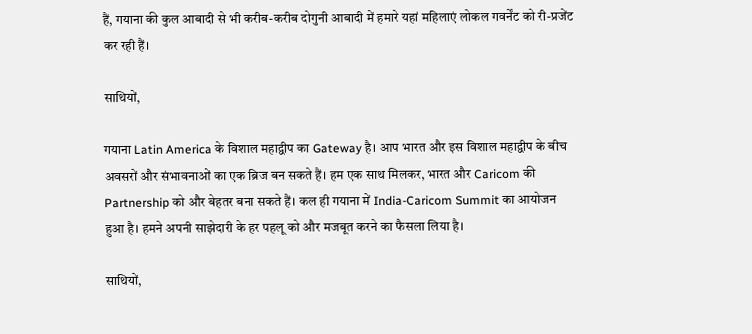हैं, गयाना की कुल आबादी से भी करीब-करीब दोगुनी आबादी में हमारे यहां महिलाएं लोकल गवर्नेंट को री-प्रजेंट कर रही हैं।

साथियों,

गयाना Latin America के विशाल महाद्वीप का Gateway है। आप भारत और इस विशाल महाद्वीप के बीच अवसरों और संभावनाओं का एक ब्रिज बन सकते हैं। हम एक साथ मिलकर, भारत और Caricom की Partnership को और बेहतर बना सकते हैं। कल ही गयाना में India-Caricom Summit का आयोजन हुआ है। हमने अपनी साझेदारी के हर पहलू को और मजबूत करने का फैसला लिया है।

साथियों,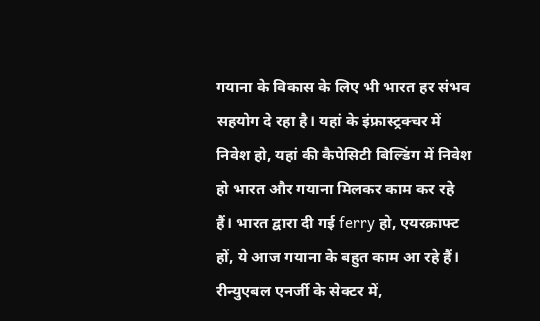गयाना के विकास के लिए भी भारत हर संभव सहयोग दे रहा है। यहां के इंफ्रास्ट्रक्चर में निवेश हो, यहां की कैपेसिटी बिल्डिंग में निवेश हो भारत और गयाना मिलकर काम कर रहे हैं। भारत द्वारा दी गई ferry हो, एयरक्राफ्ट हों, ये आज गयाना के बहुत काम आ रहे हैं। रीन्युएबल एनर्जी के सेक्टर में,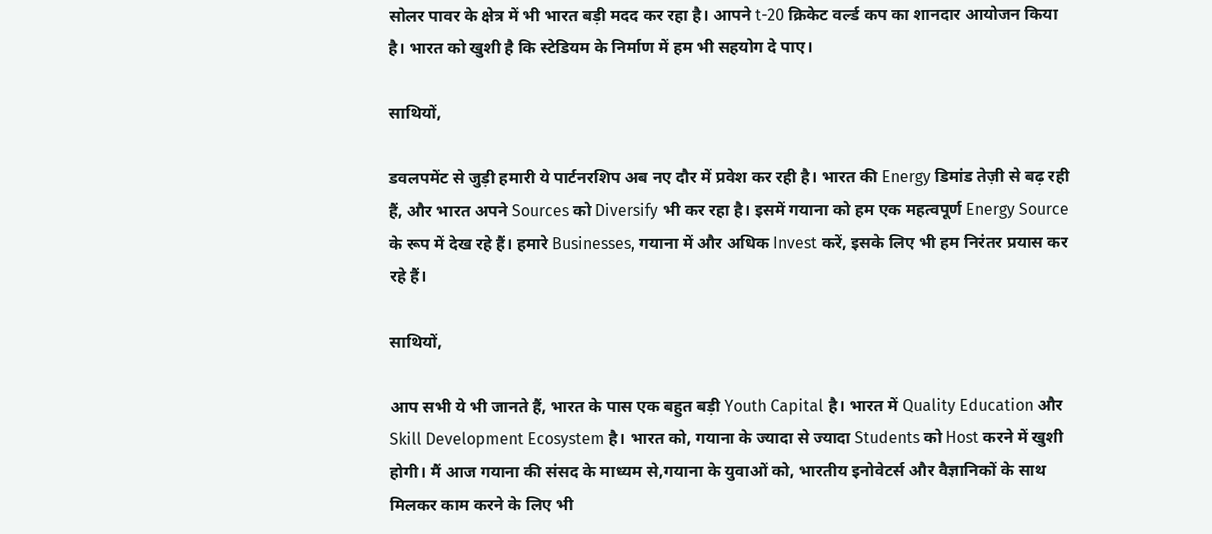सोलर पावर के क्षेत्र में भी भारत बड़ी मदद कर रहा है। आपने t-20 क्रिकेट वर्ल्ड कप का शानदार आयोजन किया है। भारत को खुशी है कि स्टेडियम के निर्माण में हम भी सहयोग दे पाए।

साथियों,

डवलपमेंट से जुड़ी हमारी ये पार्टनरशिप अब नए दौर में प्रवेश कर रही है। भारत की Energy डिमांड तेज़ी से बढ़ रही हैं, और भारत अपने Sources को Diversify भी कर रहा है। इसमें गयाना को हम एक महत्वपूर्ण Energy Source के रूप में देख रहे हैं। हमारे Businesses, गयाना में और अधिक Invest करें, इसके लिए भी हम निरंतर प्रयास कर रहे हैं।

साथियों,

आप सभी ये भी जानते हैं, भारत के पास एक बहुत बड़ी Youth Capital है। भारत में Quality Education और Skill Development Ecosystem है। भारत को, गयाना के ज्यादा से ज्यादा Students को Host करने में खुशी होगी। मैं आज गयाना की संसद के माध्यम से,गयाना के युवाओं को, भारतीय इनोवेटर्स और वैज्ञानिकों के साथ मिलकर काम करने के लिए भी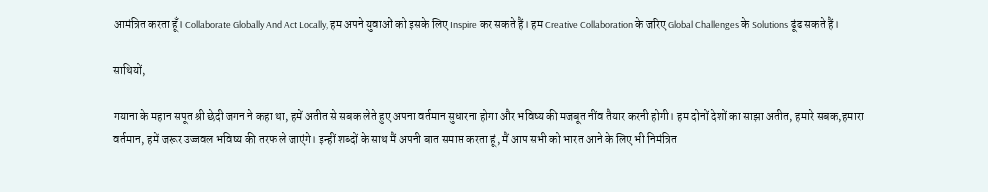आमंत्रित करता हूँ। Collaborate Globally And Act Locally, हम अपने युवाओं को इसके लिए Inspire कर सकते हैं। हम Creative Collaboration के जरिए Global Challenges के Solutions ढूंढ सकते हैं।

साथियों,

गयाना के महान सपूत श्री छेदी जगन ने कहा था, हमें अतीत से सबक लेते हुए अपना वर्तमान सुधारना होगा और भविष्य की मजबूत नींव तैयार करनी होगी। हम दोनों देशों का साझा अतीत, हमारे सबक,हमारा वर्तमान, हमें जरूर उज्जवल भविष्य की तरफ ले जाएंगे। इन्हीं शब्दों के साथ मैं अपनी बात समाप्त करता हूं, मैं आप सभी को भारत आने के लिए भी निमंत्रित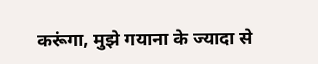करूंगा, मुझे गयाना के ज्यादा से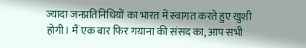ज्यादा जनप्रतिनिधियों का भारत में स्वागत करते हुए खुशी होगी। मैं एक बार फिर गयाना की संसद का, आप सभी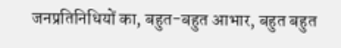जनप्रतिनिधियों का, बहुत-बहुत आभार, बहुत बहुत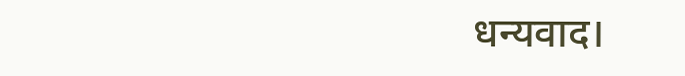धन्यवाद।